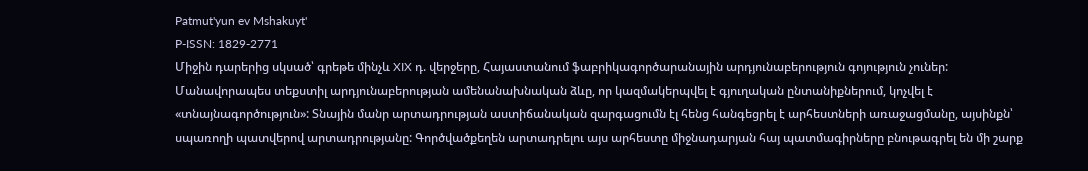Patmut'yun ev Mshakuyt'
P-ISSN: 1829-2771
Միջին դարերից սկսած՝ գրեթե մինչև XIX դ. վերջերը, Հայաստանում ֆաբրիկագործարանային արդյունաբերություն գոյություն չուներ: Մանավորապես տեքստիլ արդյունաբերության ամենանախնական ձևը, որ կազմակերպվել է գյուղական ընտանիքներում, կոչվել է «տնայնագործություն»: Տնային մանր արտադրության աստիճանական զարգացումն էլ հենց հանգեցրել է արհեստների առաջացմանը, այսինքն՝ սպառողի պատվերով արտադրությանը: Գործվածքեղեն արտադրելու այս արհեստը միջնադարյան հայ պատմագիրները բնութագրել են մի շարք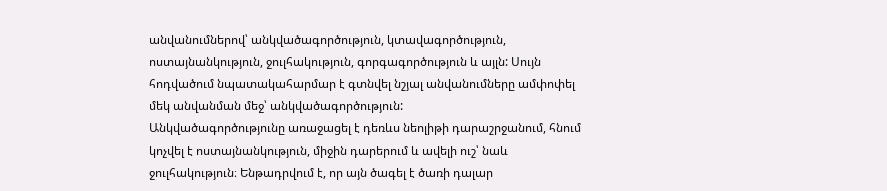անվանումներով՝ անկվածագործություն, կտավագործություն, ոստայնանկություն, ջուլհակություն, գորգագործություն և այլն: Սույն հոդվածում նպատակահարմար է գտնվել նշյալ անվանումները ամփոփել մեկ անվանման մեջ՝ անկվածագործություն:
Անկվածագործությունը առաջացել է դեռևս նեոլիթի դարաշրջանում, հնում կոչվել է ոստայնանկություն, միջին դարերում և ավելի ուշ՝ նաև ջուլհակություն։ Ենթադրվում է, որ այն ծագել է ծառի դալար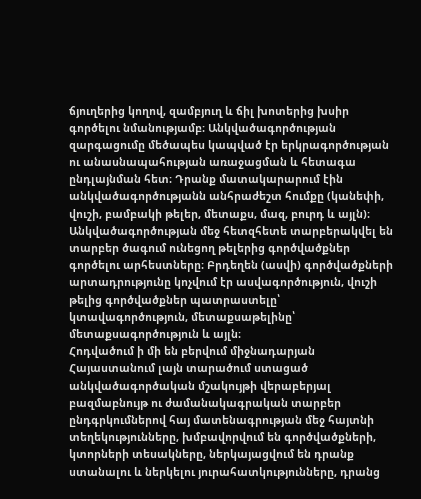ճյուղերից կողով, զամբյուղ և ճիլ խոտերից խսիր գործելու նմանությամբ։ Անկվածագործության զարգացումը մեծապես կապված էր երկրագործության ու անասնապահության առաջացման և հետագա ընդլայնման հետ։ Դրանք մատակարարում էին անկվածագործությանն անհրաժեշտ հումքը (կանեփի, վուշի, բամբակի թելեր, մետաքս, մազ, բուրդ և այլն)։ Անկվածագործության մեջ հետզհետե տարբերակվել են տարբեր ծագում ունեցող թելերից գործվածքներ գործելու արհեստները։ Բրդեղեն (ասվի) գործվածքների արտադրությունը կոչվում էր ասվագործություն, վուշի թելից գործվածքներ պատրաստելը՝ կտավագործություն, մետաքսաթելինը՝ մետաքսագործություն և այլն։
Հոդվածում ի մի են բերվում միջնադարյան Հայաստանում լայն տարածում ստացած անկվածագործական մշակույթի վերաբերյալ բազմաբնույթ ու ժամանակագրական տարբեր ընդգրկումներով հայ մատենագրության մեջ հայտնի տեղեկությունները, խմբավորվում են գործվածքների, կտորների տեսակները, ներկայացվում են դրանք ստանալու և ներկելու յուրահատկությունները, դրանց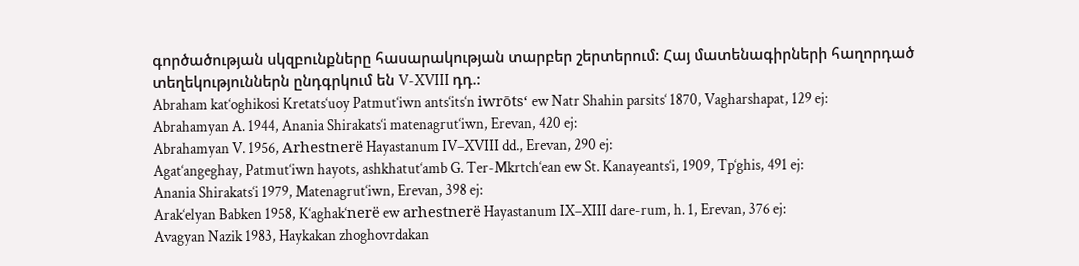գործածության սկզբունքները հասարակության տարբեր շերտերում: Հայ մատենագիրների հաղորդած տեղեկություններն ընդգրկում են V-XVIII դդ.:
Abraham kat‘oghikosi Kretats‘uoy Patmut‘iwn ants‘its‘n iwrōts‘ ew Natr Shahin parsits‘ 1870, Vagharshapat, 129 ej:
Abrahamyan A. 1944, Anania Shirakats‘i matenagrut‘iwn, Erevan, 420 ej:
Abrahamyan V. 1956, Arhestnerë Hayastanum IV–XVIII dd., Erevan, 290 ej:
Agat‘angeghay, Patmut‘iwn hayots, ashkhatut‘amb G. Ter-Mkrtch‘ean ew St. Kanayeants‘i, 1909, Tp‘ghis, 491 ej:
Anania Shirakats‘i 1979, Matenagrut‘iwn, Erevan, 398 ej:
Arak‘elyan Babken 1958, K‘aghak‘nerë ew arhestnerë Hayastanum IX–XIII dare-rum, h. 1, Erevan, 376 ej:
Avagyan Nazik 1983, Haykakan zhoghovrdakan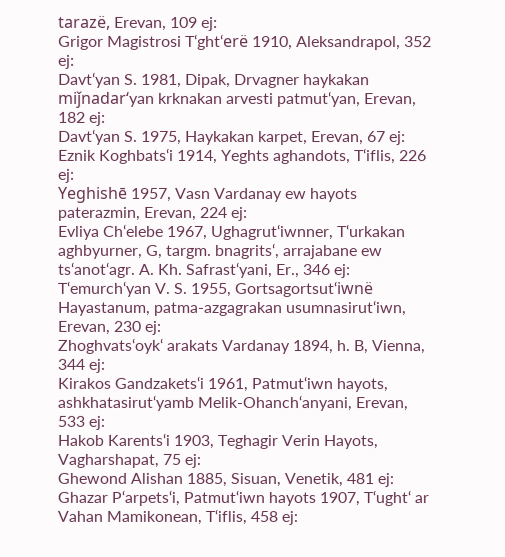tarazë, Erevan, 109 ej:
Grigor Magistrosi T‘ght‘erë 1910, Aleksandrapol, 352 ej:
Davt‘yan S. 1981, Dipak, Drvagner haykakan miǰnadar‘yan krknakan arvesti patmut‘yan, Erevan, 182 ej:
Davt‘yan S. 1975, Haykakan karpet, Erevan, 67 ej:
Eznik Koghbats‘i 1914, Yeghts aghandots, T‘iflis, 226 ej:
Yeghishē 1957, Vasn Vardanay ew hayots paterazmin, Erevan, 224 ej:
Evliya Ch‘elebe 1967, Ughagrut‘iwnner, T‘urkakan aghbyurner, G, targm. bnagrits‘, arrajabane ew ts‘anot‘agr. A. Kh. Safrast‘yani, Er., 346 ej:
T‘emurch‘yan V. S. 1955, Gortsagortsut‘iwnë Hayastanum, patma-azgagrakan usumnasirut‘iwn, Erevan, 230 ej:
Zhoghvats‘oyk‘ arakats Vardanay 1894, h. B, Vienna, 344 ej:
Kirakos Gandzakets‘i 1961, Patmut‘iwn hayots, ashkhatasirut‘yamb Melik-Ohanch‘anyani, Erevan, 533 ej:
Hakob Karents‘i 1903, Teghagir Verin Hayots, Vagharshapat, 75 ej:
Ghewond Alishan 1885, Sisuan, Venetik, 481 ej:
Ghazar P‘arpets‘i, Patmut‘iwn hayots 1907, T‘ught‘ ar Vahan Mamikonean, T‘iflis, 458 ej: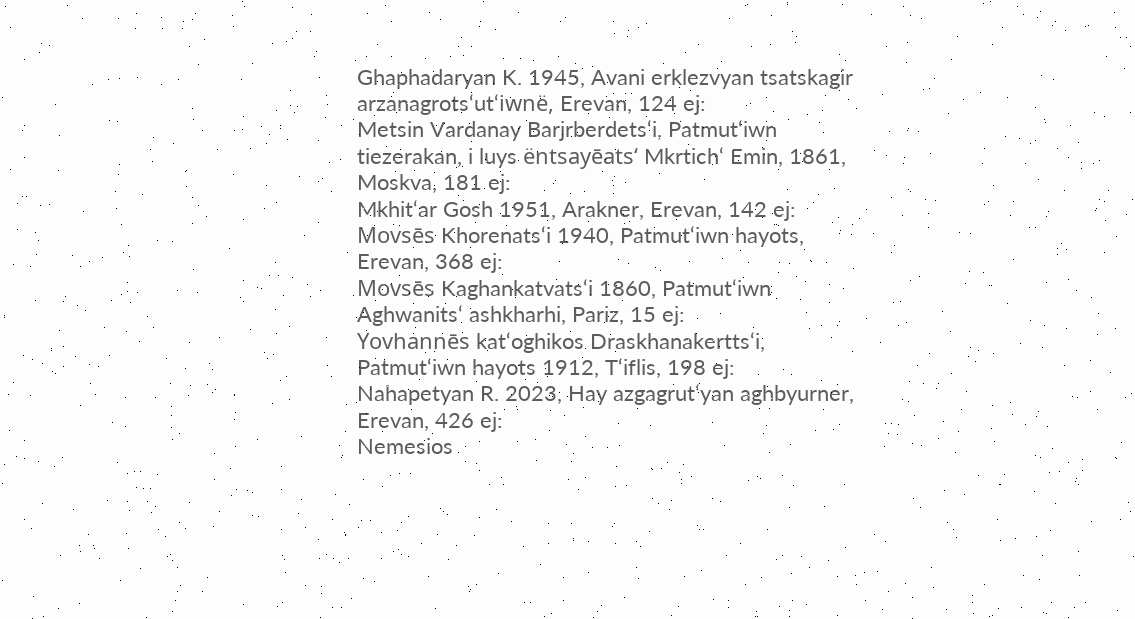Ghaphadaryan K. 1945, Avani erklezvyan tsatskagir arzanagrots‘ut‘iwnë, Erevan, 124 ej:
Metsin Vardanay Barjrberdets‘i, Patmut‘iwn tiezerakan, i luys ëntsayēats‘ Mkrtich‘ Emin, 1861, Moskva, 181 ej:
Mkhit‘ar Gosh 1951, Arakner, Erevan, 142 ej:
Movsēs Khorenats‘i 1940, Patmut‘iwn hayots, Erevan, 368 ej:
Movsēs Kaghankatvats‘i 1860, Patmut‘iwn Aghwanits‘ ashkharhi, Pariz, 15 ej:
Yovhannēs kat‘oghikos Draskhanakertts‘i, Patmut‘iwn hayots 1912, T‘iflis, 198 ej:
Nahapetyan R. 2023, Hay azgagrut‘yan aghbyurner, Erevan, 426 ej:
Nemesios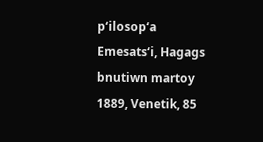p‘ilosop‘a Emesats‘i, Hagags bnutiwn martoy 1889, Venetik, 85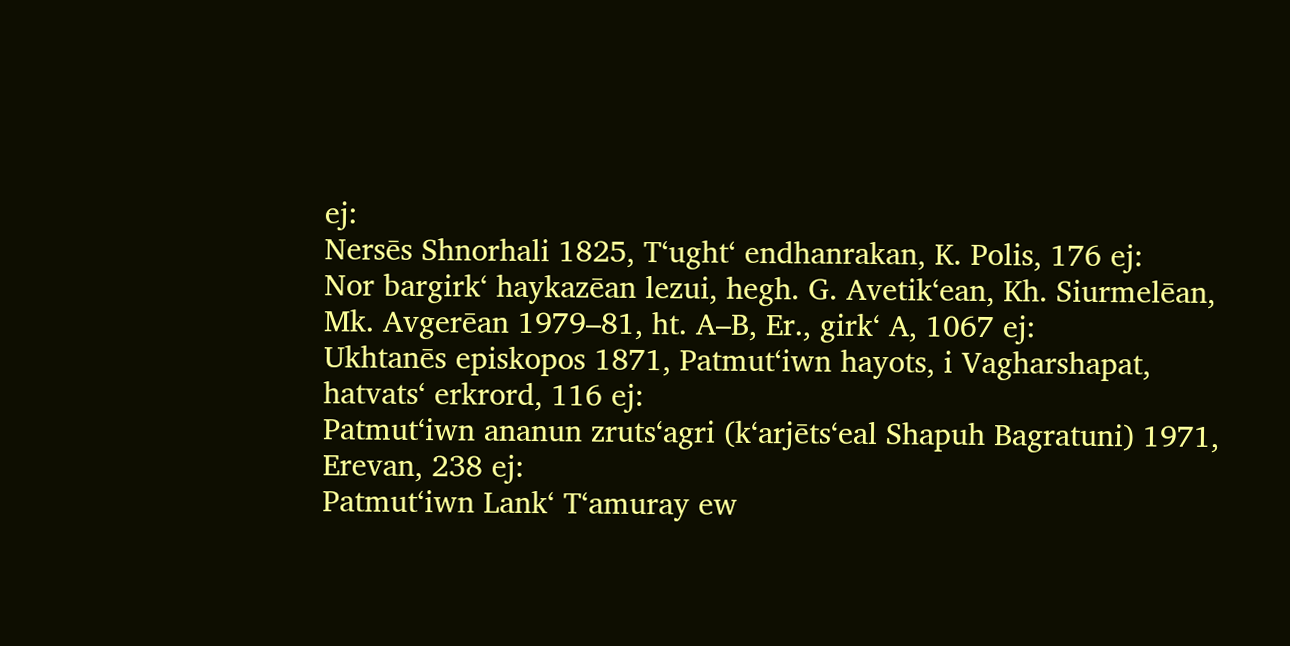ej:
Nersēs Shnorhali 1825, T‘ught‘ endhanrakan, K. Polis, 176 ej:
Nor bargirk‘ haykazēan lezui, hegh. G. Avetik‘ean, Kh. Siurmelēan, Mk. Avgerēan 1979–81, ht. A–B, Er., girk‘ A, 1067 ej:
Ukhtanēs episkopos 1871, Patmut‘iwn hayots, i Vagharshapat, hatvats‘ erkrord, 116 ej:
Patmut‘iwn ananun zruts‘agri (k‘arjēts‘eal Shapuh Bagratuni) 1971, Erevan, 238 ej:
Patmut‘iwn Lank‘ T‘amuray ew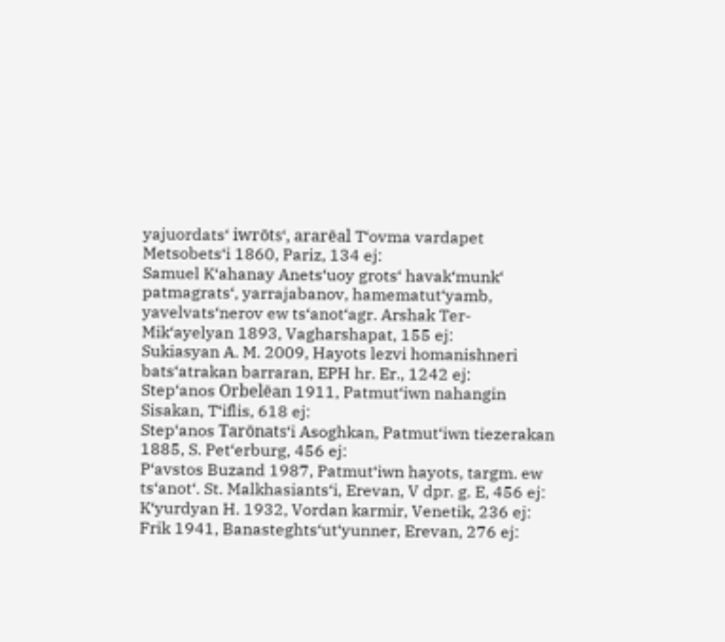yajuordats‘ iwrōts‘, ararēal T‘ovma vardapet Metsobets‘i 1860, Pariz, 134 ej:
Samuel K‘ahanay Anets‘uoy grots‘ havak‘munk‘ patmagrats‘, yarrajabanov, hamematut‘yamb, yavelvats‘nerov ew ts‘anot‘agr. Arshak Ter-Mik‘ayelyan 1893, Vagharshapat, 155 ej:
Sukiasyan A. M. 2009, Hayots lezvi homanishneri bats‘atrakan barraran, EPH hr. Er., 1242 ej:
Step‘anos Orbelēan 1911, Patmut‘iwn nahangin Sisakan, T‘iflis, 618 ej:
Step‘anos Tarōnats‘i Asoghkan, Patmut‘iwn tiezerakan 1885, S. Pet‘erburg, 456 ej:
P‘avstos Buzand 1987, Patmut‘iwn hayots, targm. ew ts‘anot‘. St. Malkhasiants‘i, Erevan, V dpr. g. E, 456 ej:
K‘yurdyan H. 1932, Vordan karmir, Venetik, 236 ej:
Frik 1941, Banasteghts‘ut‘yunner, Erevan, 276 ej: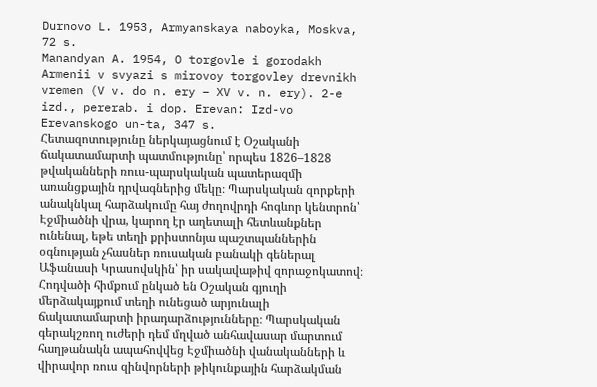Durnovo L. 1953, Armyanskaya naboyka, Moskva, 72 s.
Manandyan A. 1954, O torgovle i gorodakh Armenii v svyazi s mirovoy torgovley drevnikh vremen (V v. do n. ery – XV v. n. ery). 2-e izd., pererab. i dop. Erevan: Izd-vo Erevanskogo un-ta, 347 s.
Հետազոտությունը ներկայացնում է Օշականի ճակատամարտի պատմությունը՝ որպես 1826–1828 թվականների ռուս-պարսկական պատերազմի առանցքային դրվագներից մեկը։ Պարսկական զորքերի անակնկալ հարձակումը հայ ժողովրդի հոգևոր կենտրոն՝ Էջմիածնի վրա, կարող էր աղետալի հետևանքներ ունենալ, եթե տեղի քրիստոնյա պաշտպաններին օգնության չհասներ ռուսական բանակի գեներալ Աֆանասի Կրասովսկին՝ իր սակավաթիվ զորաջոկատով։ Հոդվածի հիմքում ընկած են Օշական գյուղի մերձակայքում տեղի ունեցած արյունալի ճակատամարտի իրադարձությունները։ Պարսկական գերակշռող ուժերի դեմ մղված անհավասար մարտում հաղթանակն ապահովվեց Էջմիածնի վանականների և վիրավոր ռուս զինվորների թիկունքային հարձակման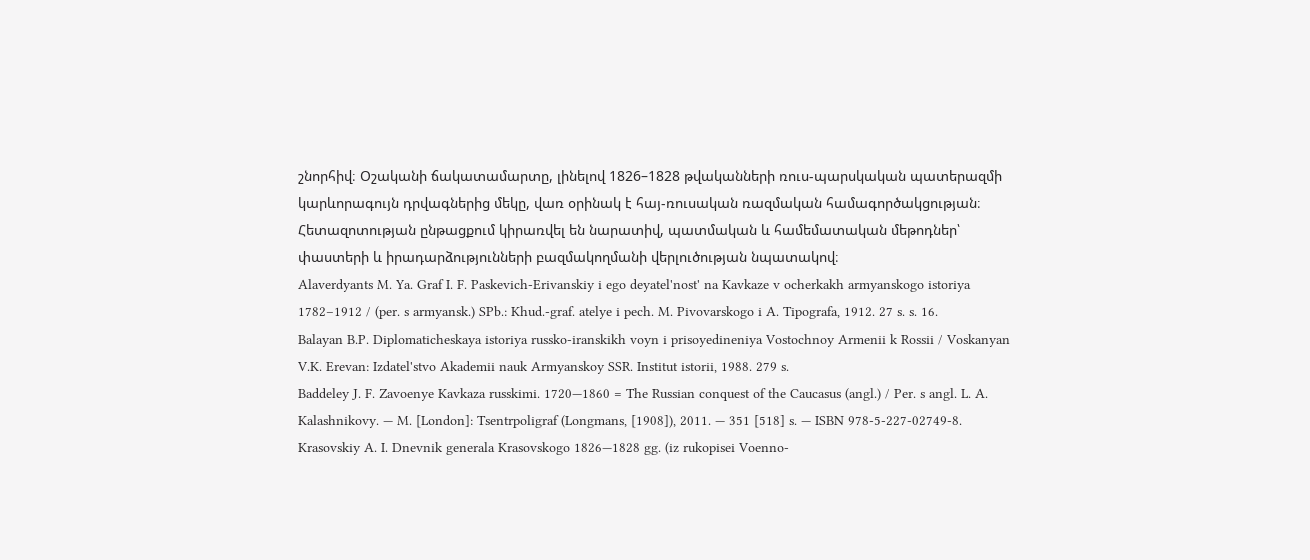շնորհիվ։ Օշականի ճակատամարտը, լինելով 1826–1828 թվականների ռուս-պարսկական պատերազմի կարևորագույն դրվագներից մեկը, վառ օրինակ է հայ-ռուսական ռազմական համագործակցության։ Հետազոտության ընթացքում կիրառվել են նարատիվ, պատմական և համեմատական մեթոդներ՝ փաստերի և իրադարձությունների բազմակողմանի վերլուծության նպատակով։
Alaverdyants M. Ya. Graf I. F. Paskevich-Erivanskiy i ego deyatel'nost' na Kavkaze v ocherkakh armyanskogo istoriya 1782–1912 / (per. s armyansk.) SPb.: Khud.-graf. atelye i pech. M. Pivovarskogo i A. Tipografa, 1912. 27 s. s. 16.
Balayan B.P. Diplomaticheskaya istoriya russko-iranskikh voyn i prisoyedineniya Vostochnoy Armenii k Rossii / Voskanyan V.K. Erevan: Izdatel'stvo Akademii nauk Armyanskoy SSR. Institut istorii, 1988. 279 s.
Baddeley J. F. Zavoenye Kavkaza russkimi. 1720—1860 = The Russian conquest of the Caucasus (angl.) / Per. s angl. L. A. Kalashnikovy. — M. [London]: Tsentrpoligraf (Longmans, [1908]), 2011. — 351 [518] s. — ISBN 978-5-227-02749-8.
Krasovskiy A. I. Dnevnik generala Krasovskogo 1826—1828 gg. (iz rukopisei Voenno-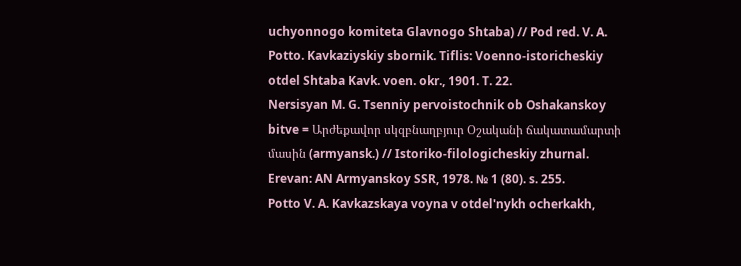uchyonnogo komiteta Glavnogo Shtaba) // Pod red. V. A. Potto. Kavkaziyskiy sbornik. Tiflis: Voenno-istoricheskiy otdel Shtaba Kavk. voen. okr., 1901. T. 22.
Nersisyan M. G. Tsenniy pervoistochnik ob Oshakanskoy bitve = Արժեքավոր սկզբնաղբյուր Օշականի ճակատամարտի մասին (armyansk.) // Istoriko-filologicheskiy zhurnal. Erevan: AN Armyanskoy SSR, 1978. № 1 (80). s. 255.
Potto V. A. Kavkazskaya voyna v otdel'nykh ocherkakh,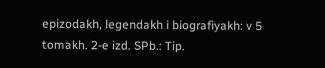epizodakh, legendakh i biografiyakh: v 5 tomakh. 2-e izd. SPb.: Tip.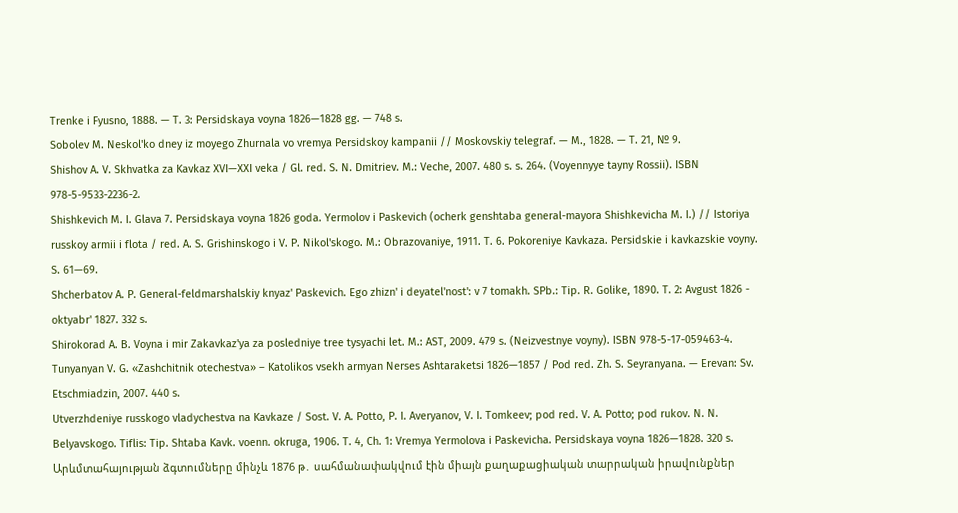Trenke i Fyusno, 1888. — T. 3: Persidskaya voyna 1826—1828 gg. — 748 s.
Sobolev M. Neskol'ko dney iz moyego Zhurnala vo vremya Persidskoy kampanii // Moskovskiy telegraf. — M., 1828. — T. 21, № 9.
Shishov A. V. Skhvatka za Kavkaz XVI—XXI veka / Gl. red. S. N. Dmitriev. M.: Veche, 2007. 480 s. s. 264. (Voyennyye tayny Rossii). ISBN 978-5-9533-2236-2.
Shishkevich M. I. Glava 7. Persidskaya voyna 1826 goda. Yermolov i Paskevich (ocherk genshtaba general-mayora Shishkevicha M. I.) // Istoriya russkoy armii i flota / red. A. S. Grishinskogo i V. P. Nikol'skogo. M.: Obrazovaniye, 1911. T. 6. Pokoreniye Kavkaza. Persidskie i kavkazskie voyny. S. 61—69.
Shcherbatov A. P. General-feldmarshalskiy knyaz' Paskevich. Ego zhizn' i deyatel'nost': v 7 tomakh. SPb.: Tip. R. Golike, 1890. T. 2: Avgust 1826 - oktyabr' 1827. 332 s.
Shirokorad A. B. Voyna i mir Zakavkaz'ya za posledniye tree tysyachi let. M.: AST, 2009. 479 s. (Neizvestnye voyny). ISBN 978-5-17-059463-4.
Tunyanyan V. G. «Zashchitnik otechestva» – Katolikos vsekh armyan Nerses Ashtaraketsi 1826—1857 / Pod red. Zh. S. Seyranyana. — Erevan: Sv. Etschmiadzin, 2007. 440 s.
Utverzhdeniye russkogo vladychestva na Kavkaze / Sost. V. A. Potto, P. I. Averyanov, V. I. Tomkeev; pod red. V. A. Potto; pod rukov. N. N. Belyavskogo. Tiflis: Tip. Shtaba Kavk. voenn. okruga, 1906. T. 4, Ch. 1: Vremya Yermolova i Paskevicha. Persidskaya voyna 1826—1828. 320 s.
Արևմտահայության ձգտումները մինչև 1876 թ․ սահմանափակվում էին միայն քաղաքացիական տարրական իրավունքներ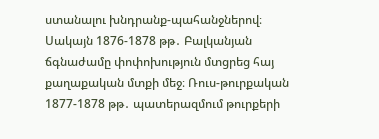ստանալու խնդրանք-պահանջներով։ Սակայն 1876-1878 թթ․ Բալկանյան ճգնաժամը փոփոխություն մտցրեց հայ քաղաքական մտքի մեջ։ Ռուս-թուրքական 1877-1878 թթ․ պատերազմում թուրքերի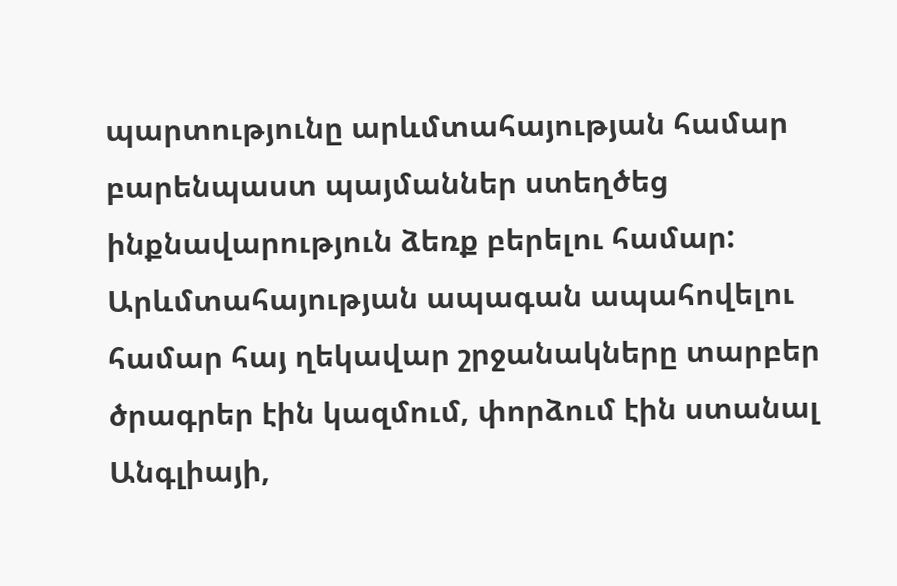պարտությունը արևմտահայության համար բարենպաստ պայմաններ ստեղծեց ինքնավարություն ձեռք բերելու համար: Արևմտահայության ապագան ապահովելու համար հայ ղեկավար շրջանակները տարբեր ծրագրեր էին կազմում, փորձում էին ստանալ Անգլիայի,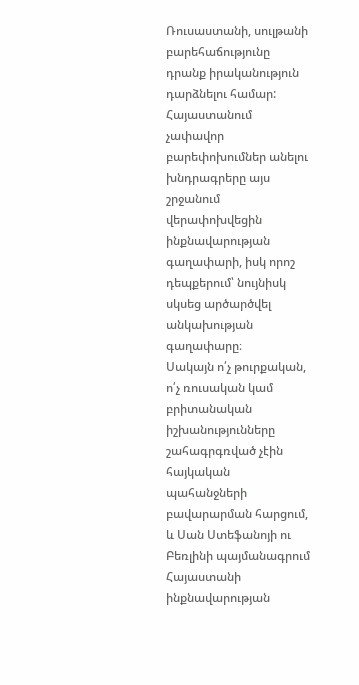Ռուսաստանի, սուլթանի բարեհաճությունը դրանք իրականություն դարձնելու համար: Հայաստանում չափավոր բարեփոխումներ անելու խնդրագրերը այս շրջանում վերափոխվեցին ինքնավարության գաղափարի, իսկ որոշ դեպքերում՝ նույնիսկ սկսեց արծարծվել անկախության գաղափարը։
Սակայն ո՛չ թուրքական, ո՛չ ռուսական կամ բրիտանական իշխանությունները շահագրգռված չէին հայկական պահանջների բավարարման հարցում, և Սան Ստեֆանոյի ու Բեռլինի պայմանագրում Հայաստանի ինքնավարության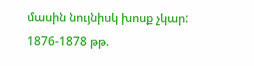մասին նույնիսկ խոսք չկար: 1876-1878 թթ.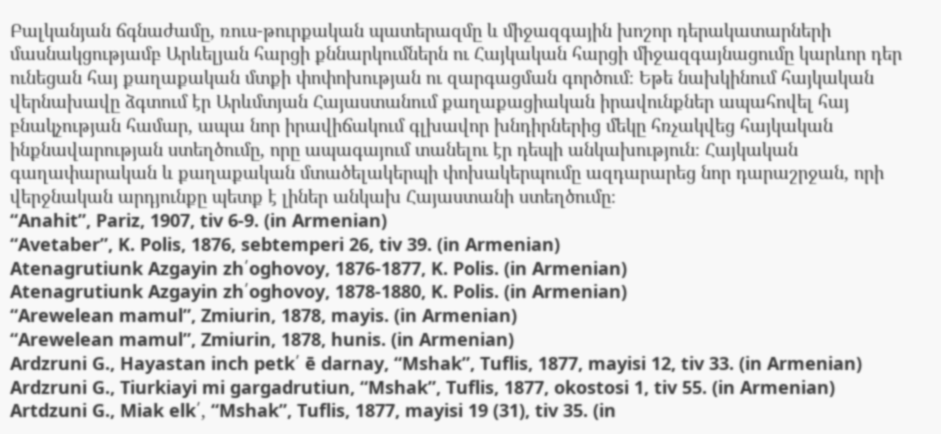Բալկանյան ճգնաժամը, ռուս-թուրքական պատերազմը և միջազգային խոշոր դերակատարների մասնակցությամբ Արևելյան հարցի քննարկումներն ու Հայկական հարցի միջազգայնացումը կարևոր դեր ունեցան հայ քաղաքական մտքի փոփոխության ու զարգացման գործում։ Եթե նախկինում հայկական վերնախավը ձգտում էր Արևմտյան Հայաստանում քաղաքացիական իրավունքներ ապահովել հայ բնակչության համար, ապա նոր իրավիճակում գլխավոր խնդիրներից մեկը հռչակվեց հայկական ինքնավարության ստեղծումը, որը ապագայում տանելու էր դեպի անկախություն։ Հայկական գաղափարական և քաղաքական մտածելակերպի փոխակերպումը ազդարարեց նոր դարաշրջան, որի վերջնական արդյունքը պետք է լիներ անկախ Հայաստանի ստեղծումը։
“Anahit”, Pariz, 1907, tiv 6-9. (in Armenian)
“Avetaber”, K. Polis, 1876, sebtemperi 26, tiv 39. (in Armenian)
Atenagrutiunk Azgayin zh՛oghovoy, 1876-1877, K. Polis. (in Armenian)
Atenagrutiunk Azgayin zh՛oghovoy, 1878-1880, K. Polis. (in Armenian)
“Arewelean mamul”, Zmiurin, 1878, mayis. (in Armenian)
“Arewelean mamul”, Zmiurin, 1878, hunis. (in Armenian)
Ardzruni G., Hayastan inch petk՛ ē darnay, “Mshak”, Tuflis, 1877, mayisi 12, tiv 33. (in Armenian)
Ardzruni G., Tiurkiayi mi gargadrutiun, “Mshak”, Tuflis, 1877, okostosi 1, tiv 55. (in Armenian)
Artdzuni G., Miak elk՛, “Mshak”, Tuflis, 1877, mayisi 19 (31), tiv 35. (in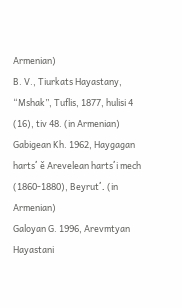Armenian)
B. V., Tiurkats Hayastany, “Mshak”, Tuflis, 1877, hulisi 4 (16), tiv 48. (in Armenian)
Gabigean Kh. 1962, Haygagan harts՛ ě Arevelean harts՛i mech (1860-1880), Beyrut՛. (in Armenian)
Galoyan G. 1996, Arevmtyan Hayastani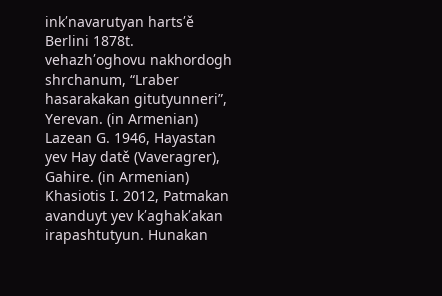ink՛navarutyan harts՛ě Berlini 1878t. vehazh՛oghovu nakhordogh shrchanum, “Lraber hasarakakan gitutyunneri”, Yerevan. (in Armenian)
Lazean G. 1946, Hayastan yev Hay datě (Vaveragrer), Gahire. (in Armenian)
Khasiotis I. 2012, Patmakan avanduyt yev k՛aghak՛akan irapashtutyun. Hunakan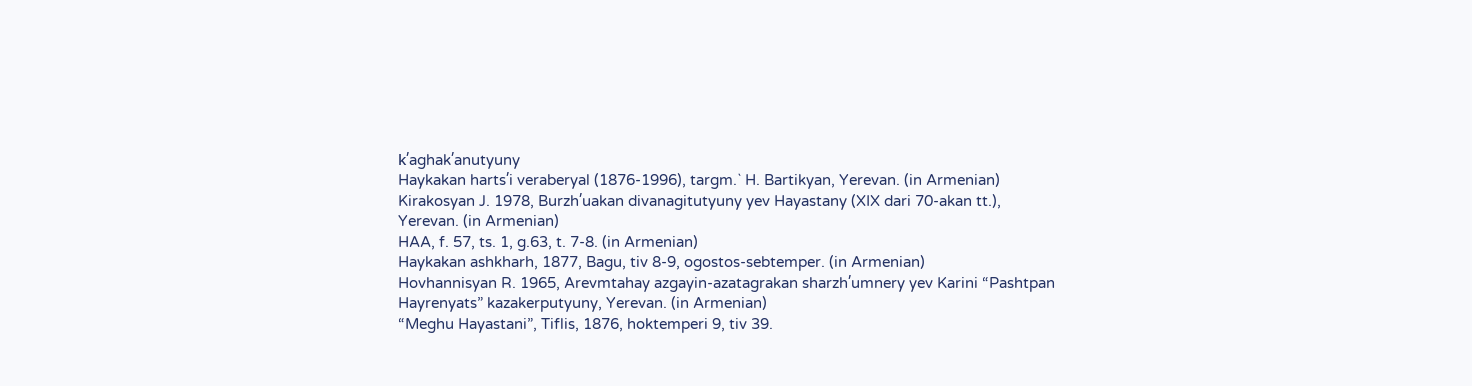k՛aghak՛anutyuny
Haykakan harts՛i veraberyal (1876-1996), targm.` H. Bartikyan, Yerevan. (in Armenian)
Kirakosyan J. 1978, Burzh՛uakan divanagitutyuny yev Hayastany (XIX dari 70-akan tt.), Yerevan. (in Armenian)
HAA, f. 57, ts. 1, g.63, t. 7-8. (in Armenian)
Haykakan ashkharh, 1877, Bagu, tiv 8-9, ogostos-sebtemper. (in Armenian)
Hovhannisyan R. 1965, Arevmtahay azgayin-azatagrakan sharzh՛umnery yev Karini “Pashtpan Hayrenyats” kazakerputyuny, Yerevan. (in Armenian)
“Meghu Hayastani”, Tiflis, 1876, hoktemperi 9, tiv 39.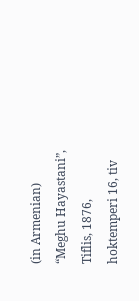(in Armenian)
“Meghu Hayastani”, Tiflis, 1876, hoktemperi 16, tiv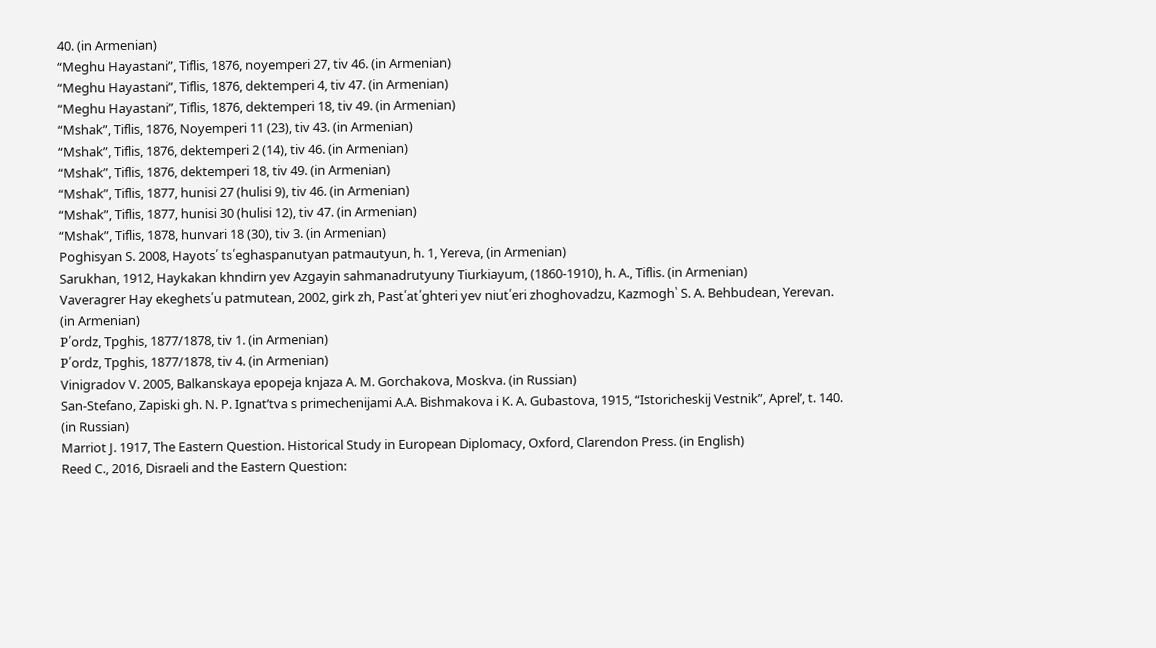40. (in Armenian)
“Meghu Hayastani”, Tiflis, 1876, noyemperi 27, tiv 46. (in Armenian)
“Meghu Hayastani”, Tiflis, 1876, dektemperi 4, tiv 47. (in Armenian)
“Meghu Hayastani”, Tiflis, 1876, dektemperi 18, tiv 49. (in Armenian)
“Mshak”, Tiflis, 1876, Noyemperi 11 (23), tiv 43. (in Armenian)
“Mshak”, Tiflis, 1876, dektemperi 2 (14), tiv 46. (in Armenian)
“Mshak”, Tiflis, 1876, dektemperi 18, tiv 49. (in Armenian)
“Mshak”, Tiflis, 1877, hunisi 27 (hulisi 9), tiv 46. (in Armenian)
“Mshak”, Tiflis, 1877, hunisi 30 (hulisi 12), tiv 47. (in Armenian)
“Mshak”, Tiflis, 1878, hunvari 18 (30), tiv 3. (in Armenian)
Poghisyan S. 2008, Hayots՛ ts՛eghaspanutyan patmautyun, h. 1, Yereva, (in Armenian)
Sarukhan, 1912, Haykakan khndirn yev Azgayin sahmanadrutyuny Tiurkiayum, (1860-1910), h. A., Tiflis. (in Armenian)
Vaveragrer Hay ekeghets՛u patmutean, 2002, girk zh, Past՛at՛ghteri yev niut՛eri zhoghovadzu, Kazmogh՝ S. A. Behbudean, Yerevan. (in Armenian)
P՛ordz, Tpghis, 1877/1878, tiv 1. (in Armenian)
P՛ordz, Tpghis, 1877/1878, tiv 4. (in Armenian)
Vinigradov V. 2005, Balkanskaya epopeja knjaza A. M. Gorchakova, Moskva. (in Russian)
San-Stefano, Zapiski gh. N. P. Ignat’tva s primechenijami A.A. Bishmakova i K. A. Gubastova, 1915, “Istoricheskij Vestnik”, Aprel’, t. 140. (in Russian)
Marriot J. 1917, The Eastern Question. Historical Study in European Diplomacy, Oxford, Clarendon Press. (in English)
Reed C., 2016, Disraeli and the Eastern Question: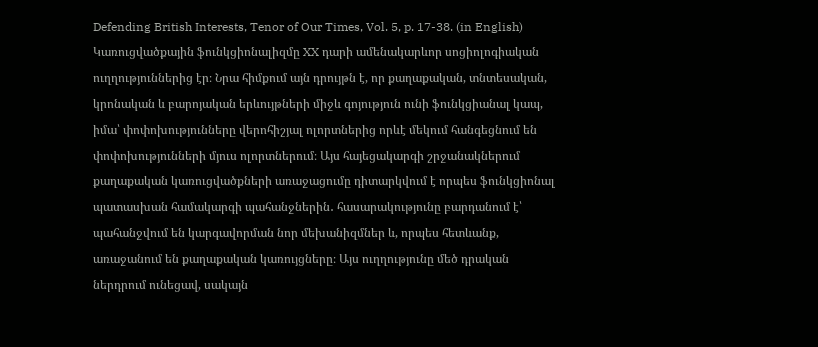Defending British Interests, Tenor of Our Times, Vol. 5, p. 17-38. (in English)
Կառուցվածքային ֆունկցիոնալիզմը XX դարի ամենակարևոր սոցիոլոգիական ուղղություններից էր։ Նրա հիմքում այն դրույթն է, որ քաղաքական, տնտեսական, կրոնական և բարոյական երևույթների միջև գոյություն ունի ֆունկցիանալ կապ, իմա՝ փոփոխությունները վերոհիշյալ ոլորտներից որևէ մեկում հանգեցնում են փոփոխությունների մյուս ոլորտներում։ Այս հայեցակարգի շրջանակներում քաղաքական կառուցվածքների առաջացումը դիտարկվում է որպես ֆունկցիոնալ պատասխան համակարգի պահանջներին․ հասարակությունը բարդանում է՝ պահանջվում են կարգավորման նոր մեխանիզմներ և, որպես հետևանք, առաջանում են քաղաքական կառույցները։ Այս ուղղությունը մեծ դրական ներդրում ունեցավ, սակայն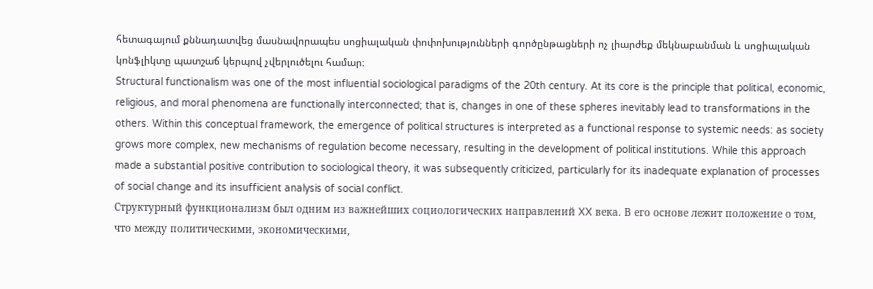հետագայում քննադատվեց մասնավորապես սոցիալական փոփոխությունների գործընթացների ոչ լիարժեք մեկնաբանման և սոցիալական կոնֆլիկտը պատշաճ կերպով չվերլուծելու համար։
Structural functionalism was one of the most influential sociological paradigms of the 20th century. At its core is the principle that political, economic, religious, and moral phenomena are functionally interconnected; that is, changes in one of these spheres inevitably lead to transformations in the others. Within this conceptual framework, the emergence of political structures is interpreted as a functional response to systemic needs: as society grows more complex, new mechanisms of regulation become necessary, resulting in the development of political institutions. While this approach made a substantial positive contribution to sociological theory, it was subsequently criticized, particularly for its inadequate explanation of processes of social change and its insufficient analysis of social conflict.
Структурный функционализм был одним из важнейших социологических направлений XX века. В его основе лежит положение о том, что между политическими, экономическими,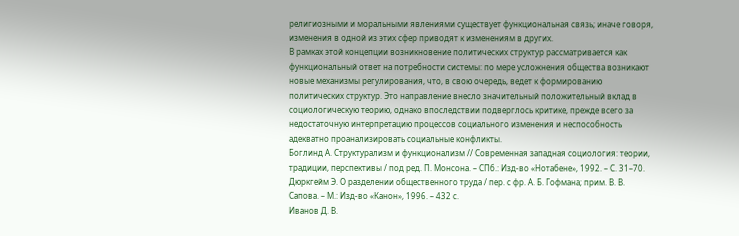религиозными и моральными явлениями существует функциональная связь; иначе говоря, изменения в одной из этих сфер приводят к изменениям в других.
В рамках этой концепции возникновение политических структур рассматривается как функциональный ответ на потребности системы: по мере усложнения общества возникают новые механизмы регулирования, что, в свою очередь, ведет к формированию политических структур. Это направление внесло значительный положительный вклад в социологическую теорию, однако впоследствии подверглось критике, прежде всего за недостаточную интерпретацию процессов социального изменения и неспособность адекватно проанализировать социальные конфликты.
Боглинд А. Структурализм и функционализм // Современная западная социология: теории, традиции, перспективы / под ред. П. Монсона. – СПб.: Изд-во «Нотабене», 1992. – С. 31–70.
Дюркгейм Э. О разделении общественного труда / пер. с фр. А. Б. Гофмана; прим. В. В. Сапова. – М.: Изд-во «Канон», 1996. – 432 с.
Иванов Д. В.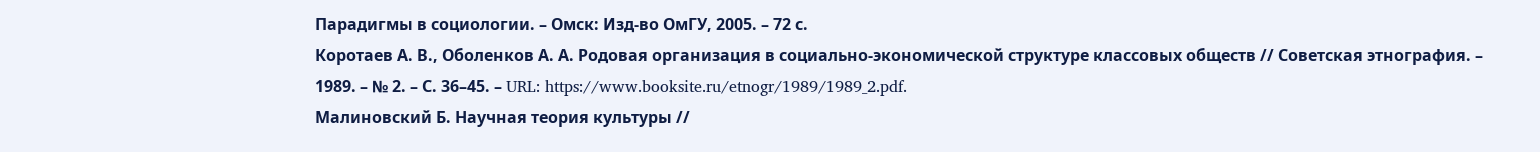Парадигмы в социологии. – Омск: Изд-во ОмГУ, 2005. – 72 с.
Коротаев А. В., Оболенков А. А. Родовая организация в социально-экономической структуре классовых обществ // Советская этнография. – 1989. – № 2. – С. 36–45. – URL: https://www.booksite.ru/etnogr/1989/1989_2.pdf.
Малиновский Б. Научная теория культуры //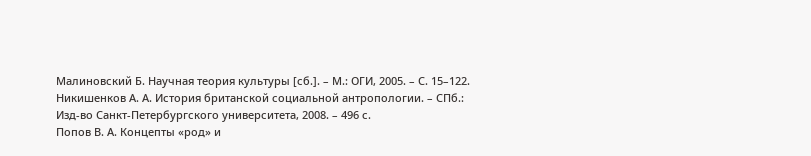Малиновский Б. Научная теория культуры [сб.]. – М.: ОГИ, 2005. – С. 15–122.
Никишенков А. А. История британской социальной антропологии. – СПб.: Изд-во Санкт-Петербургского университета, 2008. – 496 с.
Попов В. А. Концепты «род» и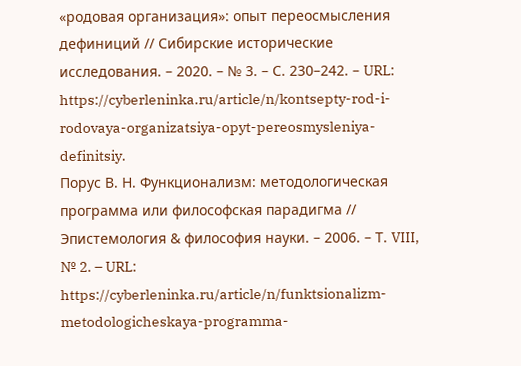«родовая организация»: опыт переосмысления дефиниций // Сибирские исторические исследования. – 2020. – № 3. – С. 230–242. – URL: https://cyberleninka.ru/article/n/kontsepty-rod-i-rodovaya-organizatsiya-opyt-pereosmysleniya-definitsiy.
Порус В. Н. Функционализм: методологическая программа или философская парадигма // Эпистемология & философия науки. – 2006. – Т. VIII, № 2. – URL: https://cyberleninka.ru/article/n/funktsionalizm-metodologicheskaya-programma-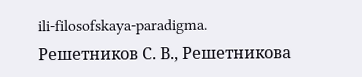ili-filosofskaya-paradigma.
Решетников С. В., Решетникова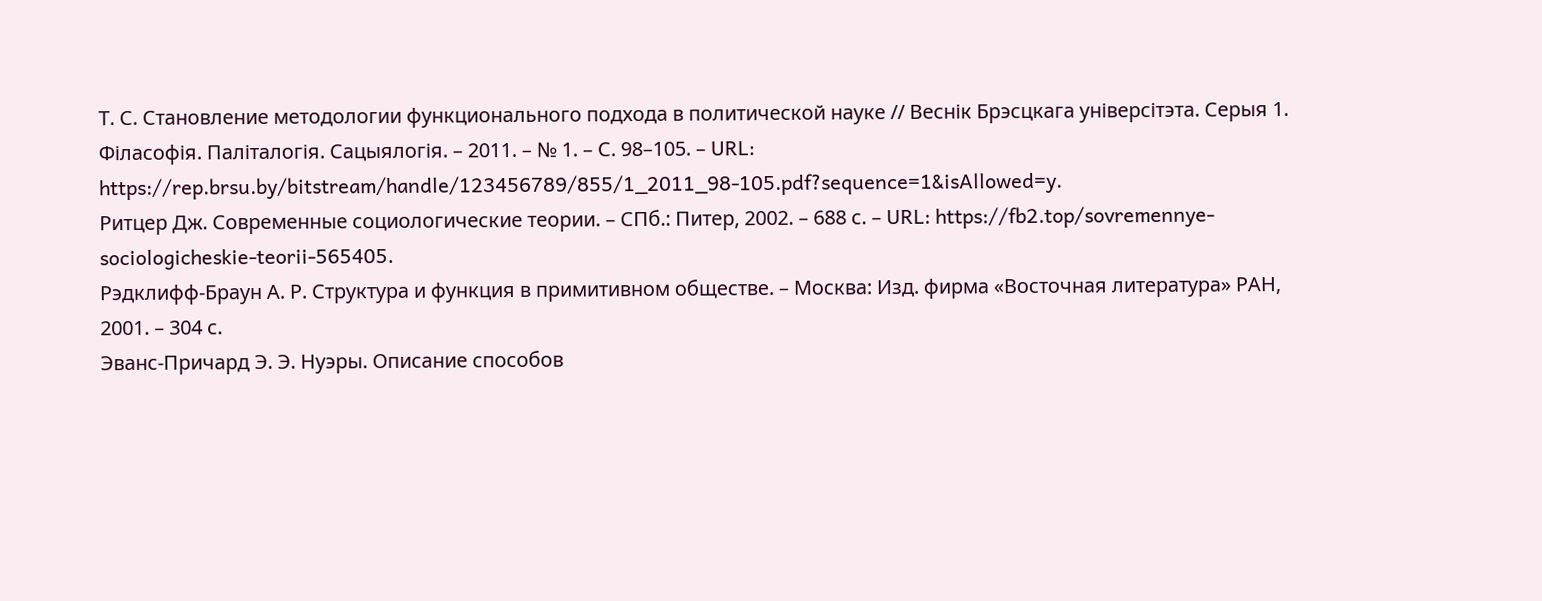Т. С. Становление методологии функционального подхода в политической науке // Веснік Брэсцкага універсітэта. Серыя 1. Філасофія. Паліталогія. Сацыялогія. – 2011. – № 1. – С. 98–105. – URL: https://rep.brsu.by/bitstream/handle/123456789/855/1_2011_98-105.pdf?sequence=1&isAllowed=y.
Ритцер Дж. Современные социологические теории. – СПб.: Питер, 2002. – 688 с. – URL: https://fb2.top/sovremennye-sociologicheskie-teorii-565405.
Рэдклифф-Браун А. Р. Структура и функция в примитивном обществе. – Москва: Изд. фирма «Восточная литература» РАН, 2001. – 304 с.
Эванс-Причард Э. Э. Нуэры. Описание способов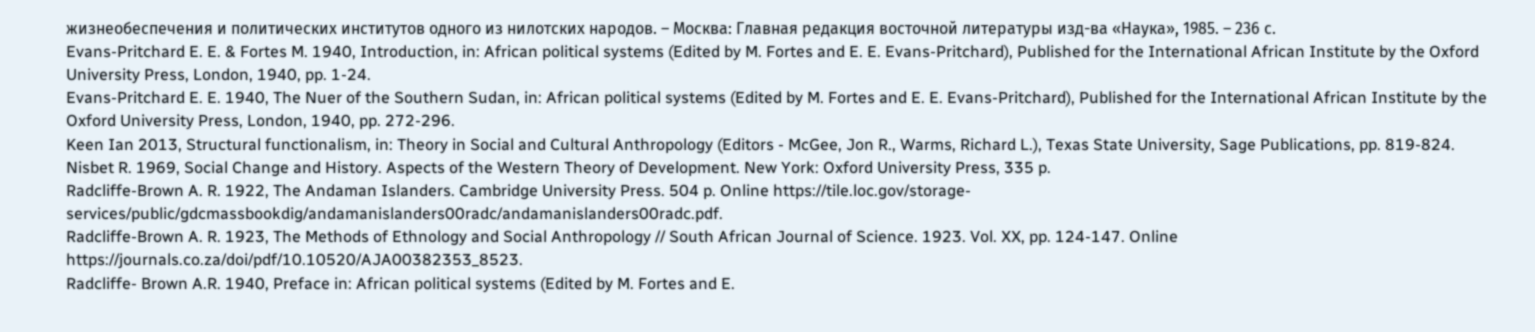жизнеобеспечения и политических институтов одного из нилотских народов. – Москва: Главная редакция восточной литературы изд-ва «Наука», 1985. – 236 с.
Evans-Pritchard E. E. & Fortes M. 1940, Introduction, in: African political systems (Edited by M. Fortes and E. E. Evans-Pritchard), Published for the International African Institute by the Oxford University Press, London, 1940, pp. 1-24.
Evans-Pritchard E. E. 1940, The Nuer of the Southern Sudan, in: African political systems (Edited by M. Fortes and E. E. Evans-Pritchard), Published for the International African Institute by the Oxford University Press, London, 1940, pp. 272-296.
Keen Ian 2013, Structural functionalism, in: Theory in Social and Cultural Anthropology (Editors - McGee, Jon R., Warms, Richard L.), Texas State University, Sage Publications, pp. 819-824.
Nisbet R. 1969, Social Change and History. Aspects of the Western Theory of Development. New York: Oxford University Press, 335 p.
Radcliffe-Brown A. R. 1922, The Andaman Islanders. Cambridge University Press. 504 p. Online https://tile.loc.gov/storage-services/public/gdcmassbookdig/andamanislanders00radc/andamanislanders00radc.pdf.
Radcliffe-Brown A. R. 1923, The Methods of Ethnology and Social Anthropology // South African Journal of Science. 1923. Vol. XX, pp. 124-147. Online https://journals.co.za/doi/pdf/10.10520/AJA00382353_8523.
Radcliffe- Brown A.R. 1940, Preface in: African political systems (Edited by M. Fortes and E.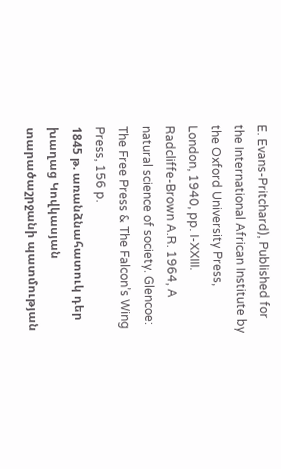E. Evans-Pritchard), Published for the International African Institute by the Oxford University Press, London, 1940, pp. I-XXIII.
Radcliffe-Brown A.R. 1964, A natural science of society. Glencoe: The Free Press & The Falcon’s Wing Press, 156 p.
1845 թ. առանձնահատուկ դեր խաղաց Կովկասյան տարածաշրջանի պատմության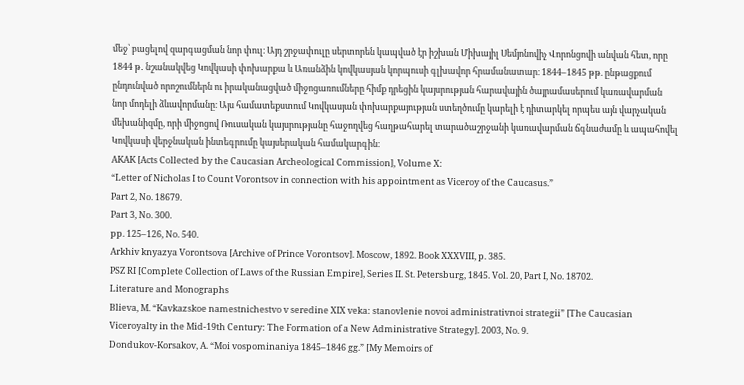մեջ՝ բացելով զարգացման նոր փուլ։ Այդ շրջափուլը սերտորեն կապված էր իշխան Միխայիլ Սեմյոնովիչ Վորոնցովի անվան հետ, որը 1844 թ․ նշանակվեց Կովկասի փոխարքա և Առանձին կովկասյան կորպուսի գլխավոր հրամանատար։ 1844–1845 թթ. ընթացքում ընդունված որոշումներն ու իրականացված միջոցառումները հիմք դրեցին կայսրության հարավային ծայրամասերում կառավարման նոր մոդելի ձևավորմանը։ Այս համատեքստում Կովկասյան փոխարքայության ստեղծումը կարելի է դիտարկել որպես այն վարչական մեխանիզմը, որի միջոցով Ռուսական կայսրությանը հաջողվեց հաղթահարել տարածաշրջանի կառավարման ճգնաժամը և ապահովել Կովկասի վերջնական ինտեգրումը կայսերական համակարգին։
AKAK [Acts Collected by the Caucasian Archeological Commission], Volume X:
“Letter of Nicholas I to Count Vorontsov in connection with his appointment as Viceroy of the Caucasus.”
Part 2, No. 18679.
Part 3, No. 300.
pp. 125–126, No. 540.
Arkhiv knyazya Vorontsova [Archive of Prince Vorontsov]. Moscow, 1892. Book XXXVIII, p. 385.
PSZ RI [Complete Collection of Laws of the Russian Empire], Series II. St. Petersburg, 1845. Vol. 20, Part I, No. 18702.
Literature and Monographs
Blieva, M. “Kavkazskoe namestnichestvo v seredine XIX veka: stanovlenie novoi administrativnoi strategii” [The Caucasian Viceroyalty in the Mid-19th Century: The Formation of a New Administrative Strategy]. 2003, No. 9.
Dondukov-Korsakov, A. “Moi vospominaniya 1845–1846 gg.” [My Memoirs of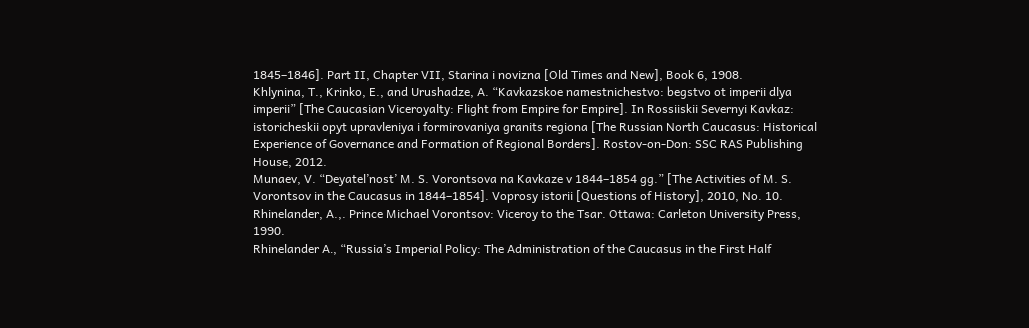1845–1846]. Part II, Chapter VII, Starina i novizna [Old Times and New], Book 6, 1908.
Khlynina, T., Krinko, E., and Urushadze, A. “Kavkazskoe namestnichestvo: begstvo ot imperii dlya imperii” [The Caucasian Viceroyalty: Flight from Empire for Empire]. In Rossiiskii Severnyi Kavkaz: istoricheskii opyt upravleniya i formirovaniya granits regiona [The Russian North Caucasus: Historical Experience of Governance and Formation of Regional Borders]. Rostov-on-Don: SSC RAS Publishing House, 2012.
Munaev, V. “Deyatel’nost’ M. S. Vorontsova na Kavkaze v 1844–1854 gg.” [The Activities of M. S. Vorontsov in the Caucasus in 1844–1854]. Voprosy istorii [Questions of History], 2010, No. 10.
Rhinelander, A.,. Prince Michael Vorontsov: Viceroy to the Tsar. Ottawa: Carleton University Press, 1990.
Rhinelander A․, “Russia’s Imperial Policy: The Administration of the Caucasus in the First Half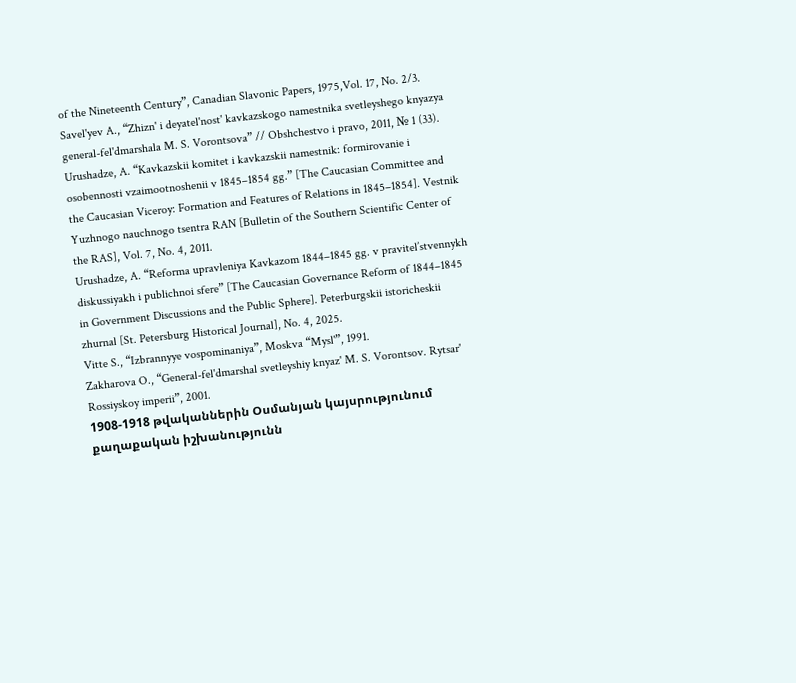of the Nineteenth Century”, Canadian Slavonic Papers, 1975,Vol. 17, No. 2/3.
Savel'yev A., “Zhizn' i deyatel'nost' kavkazskogo namestnika svetleyshego knyazya general-fel'dmarshala M. S. Vorontsova” // Obshchestvo i pravo, 2011, № 1 (33).
Urushadze, A. “Kavkazskii komitet i kavkazskii namestnik: formirovanie i osobennosti vzaimootnoshenii v 1845–1854 gg.” [The Caucasian Committee and the Caucasian Viceroy: Formation and Features of Relations in 1845–1854]. Vestnik Yuzhnogo nauchnogo tsentra RAN [Bulletin of the Southern Scientific Center of the RAS], Vol. 7, No. 4, 2011.
Urushadze, A. “Reforma upravleniya Kavkazom 1844–1845 gg. v pravitel’stvennykh diskussiyakh i publichnoi sfere” [The Caucasian Governance Reform of 1844–1845 in Government Discussions and the Public Sphere]. Peterburgskii istoricheskii zhurnal [St. Petersburg Historical Journal], No. 4, 2025.
Vitte S., “Izbrannyye vospominaniya”, Moskva “Mysl'”, 1991.
Zakharova O., “General-fel'dmarshal svetleyshiy knyaz' M. S. Vorontsov. Rytsar' Rossiyskoy imperii”, 2001.
1908-1918 թվականներին Օսմանյան կայսրությունում քաղաքական իշխանությունն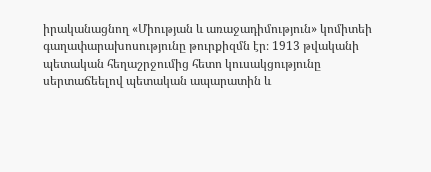իրականացնող «Միության և առաջադիմություն» կոմիտեի գաղափարախոսությունը թուրքիզմն էր։ 1913 թվականի պետական հեղաշրջումից հետո կուսակցությունը սերտաճեելով պետական ապարատին և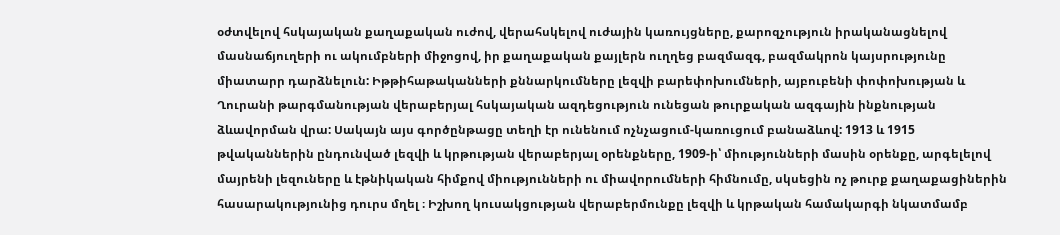օժտվելով հսկայական քաղաքական ուժով, վերահսկելով ուժային կառույցները, քարոզչություն իրականացնելով մասնաճյուղերի ու ակումբների միջոցով, իր քաղաքական քայլերն ուղղեց բազմազգ, բազմակրոն կայսրությունը միատարր դարձնելուն: Իթթիհաթականների քննարկումները լեզվի բարեփոխումների, այբուբենի փոփոխության և Ղուրանի թարգմանության վերաբերյալ հսկայական ազդեցություն ունեցան թուրքական ազգային ինքնության ձևավորման վրա: Սակայն այս գործընթացը տեղի էր ունենում ոչնչացում-կառուցում բանաձևով: 1913 և 1915 թվականներին ընդունված լեզվի և կրթության վերաբերյալ օրենքները, 1909-ի՝ միությունների մասին օրենքը, արգելելով մայրենի լեզուները և էթնիկական հիմքով միությունների ու միավորումների հիմնումը, սկսեցին ոչ թուրք քաղաքացիներին հասարակությունից դուրս մղել ։ Իշխող կուսակցության վերաբերմունքը լեզվի և կրթական համակարգի նկատմամբ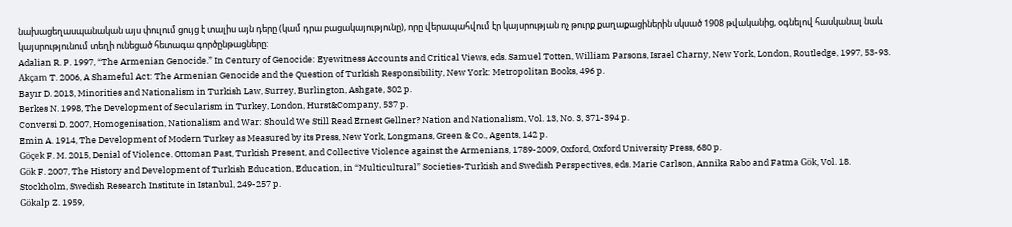նախացեղասպանական այս փուլում ցույց է տալիս այն դերը (կամ դրա բացակայությունը), որը վերապահվում էր կայսրության ոչ թուրք քաղաքացիներին սկսած 1908 թվականից, օգնելով հասկանալ նաև կայսրությունում տեղի ունեցած հետագա գործընթացները:
Adalian R. P. 1997, “The Armenian Genocide.” In Century of Genocide: Eyewitness Accounts and Critical Views, eds. Samuel Totten, William Parsons, Israel Charny, New York, London, Routledge, 1997, 53-93.
Akçam T. 2006, A Shameful Act: The Armenian Genocide and the Question of Turkish Responsibility, New York: Metropolitan Books, 496 p.
Bayır D. 2013, Minorities and Nationalism in Turkish Law, Surrey, Burlington, Ashgate, 302 p.
Berkes N. 1998, The Development of Secularism in Turkey, London, Hurst&Company, 537 p.
Conversi D. 2007, Homogenisation, Nationalism and War: Should We Still Read Ernest Gellner? Nation and Nationalism, Vol. 13, No. 3, 371-394 p.
Emin A. 1914, The Development of Modern Turkey as Measured by its Press, New York, Longmans, Green & Co., Agents, 142 p.
Göçek F. M. 2015, Denial of Violence. Ottoman Past, Turkish Present, and Collective Violence against the Armenians, 1789-2009, Oxford, Oxford University Press, 680 p.
Gök F. 2007, The History and Development of Turkish Education, Education, in “Multicultural” Societies-Turkish and Swedish Perspectives, eds. Marie Carlson, Annika Rabo and Fatma Gök, Vol. 18. Stockholm, Swedish Research Institute in Istanbul, 249-257 p.
Gökalp Z. 1959,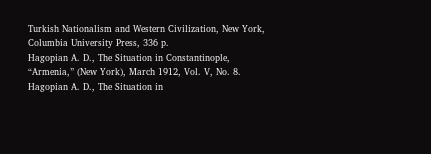Turkish Nationalism and Western Civilization, New York, Columbia University Press, 336 p.
Hagopian A. D., The Situation in Constantinople, “Armenia,” (New York), March 1912, Vol. V, No. 8.
Hagopian A. D., The Situation in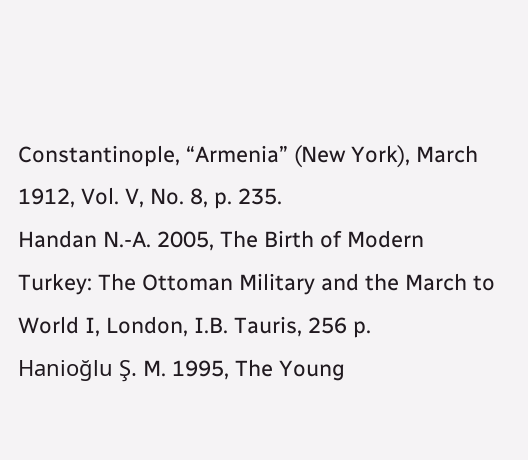Constantinople, “Armenia” (New York), March 1912, Vol. V, No. 8, p. 235.
Handan N.-A. 2005, The Birth of Modern Turkey: The Ottoman Military and the March to World I, London, I.B. Tauris, 256 p.
Hanioğlu Ş. M. 1995, The Young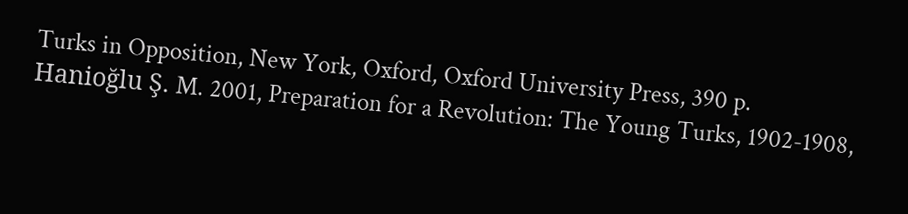Turks in Opposition, New York, Oxford, Oxford University Press, 390 p.
Hanioğlu Ş. M. 2001, Preparation for a Revolution: The Young Turks, 1902-1908,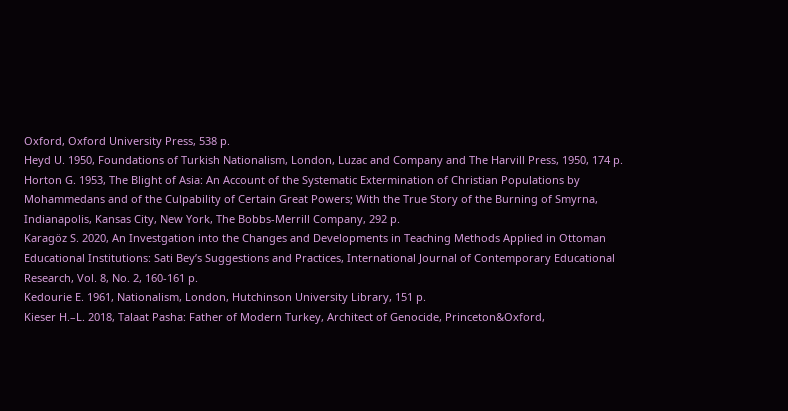Oxford, Oxford University Press, 538 p.
Heyd U. 1950, Foundations of Turkish Nationalism, London, Luzac and Company and The Harvill Press, 1950, 174 p.
Horton G. 1953, The Blight of Asia: An Account of the Systematic Extermination of Christian Populations by Mohammedans and of the Culpability of Certain Great Powers; With the True Story of the Burning of Smyrna, Indianapolis, Kansas City, New York, The Bobbs-Merrill Company, 292 p.
Karagöz S. 2020, An Investgation into the Changes and Developments in Teaching Methods Applied in Ottoman Educational Institutions: Sati Bey’s Suggestions and Practices, International Journal of Contemporary Educational Research, Vol. 8, No. 2, 160-161 p.
Kedourie E. 1961, Nationalism, London, Hutchinson University Library, 151 p.
Kieser H.–L. 2018, Talaat Pasha: Father of Modern Turkey, Architect of Genocide, Princeton&Oxford,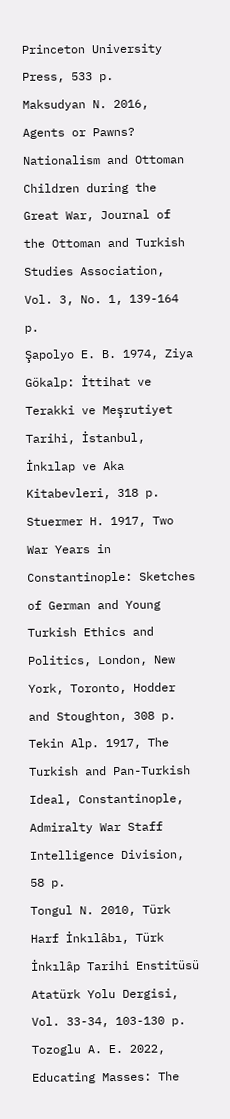Princeton University Press, 533 p.
Maksudyan N. 2016, Agents or Pawns? Nationalism and Ottoman Children during the Great War, Journal of the Ottoman and Turkish Studies Association, Vol. 3, No. 1, 139-164 p.
Şapolyo E. B. 1974, Ziya Gökalp: İttihat ve Terakki ve Meşrutiyet Tarihi, İstanbul, İnkılap ve Aka Kitabevleri, 318 p.
Stuermer H. 1917, Two War Years in Constantinople: Sketches of German and Young Turkish Ethics and Politics, London, New York, Toronto, Hodder and Stoughton, 308 p.
Tekin Alp. 1917, The Turkish and Pan-Turkish Ideal, Constantinople, Admiralty War Staff Intelligence Division, 58 p.
Tongul N. 2010, Türk Harf İnkılâbı, Türk İnkılâp Tarihi Enstitüsü Atatürk Yolu Dergisi, Vol. 33-34, 103-130 p.
Tozoglu A. E. 2022, Educating Masses: The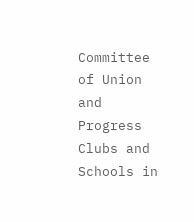Committee of Union and Progress Clubs and Schools in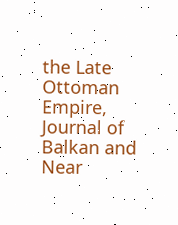the Late Ottoman Empire, Journal of Balkan and Near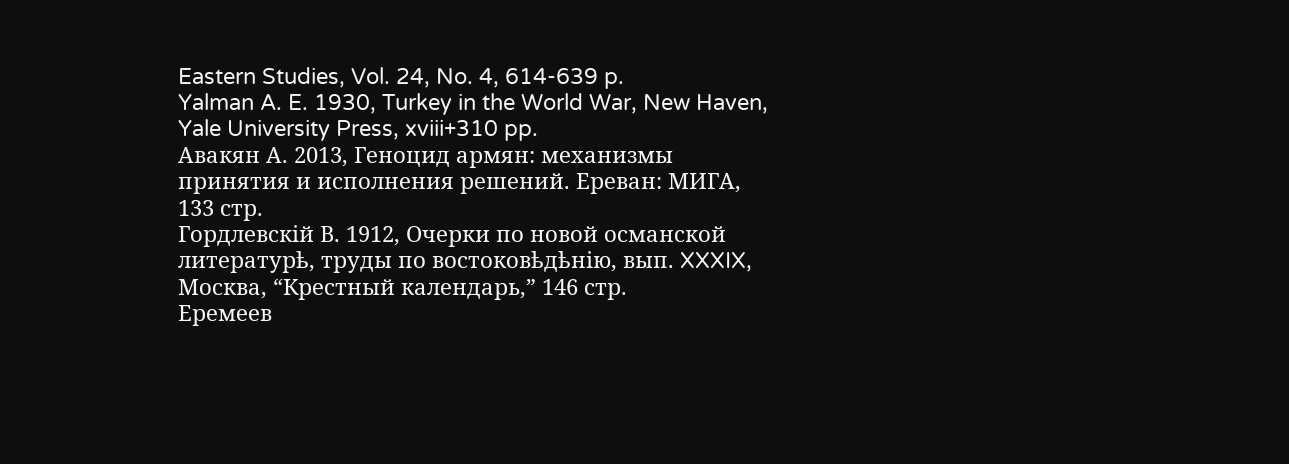Eastern Studies, Vol. 24, No. 4, 614-639 p.
Yalman A. E. 1930, Turkey in the World War, New Haven, Yale University Press, xviii+310 pp.
Авакян А. 2013, Геноцид армян: механизмы принятия и исполнения решений. Ереван: МИГА, 133 стр.
Гордлевскiй В. 1912, Очерки по новой османской литературѣ, труды по востоковѣдѣнiю, вып. XXXIX, Москва, “Крестный календарь,” 146 стр.
Еремеев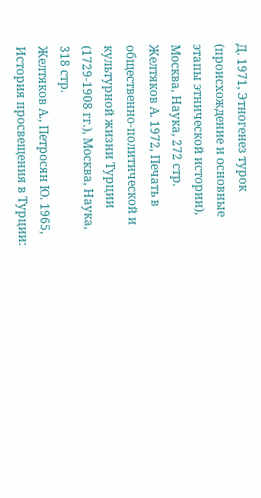Д. 1971, Этногенез турок (происхождение и основные этапы этнической истории), Москва, Наука, 272 стр.
Желтяков А. 1972, Печать в общественно-политической и культурной жизни Турции (1729-1908 гг.), Москва, Наука, 318 стр.
Желтяков А., Петросян Ю. 1965, История просвещения в Турции: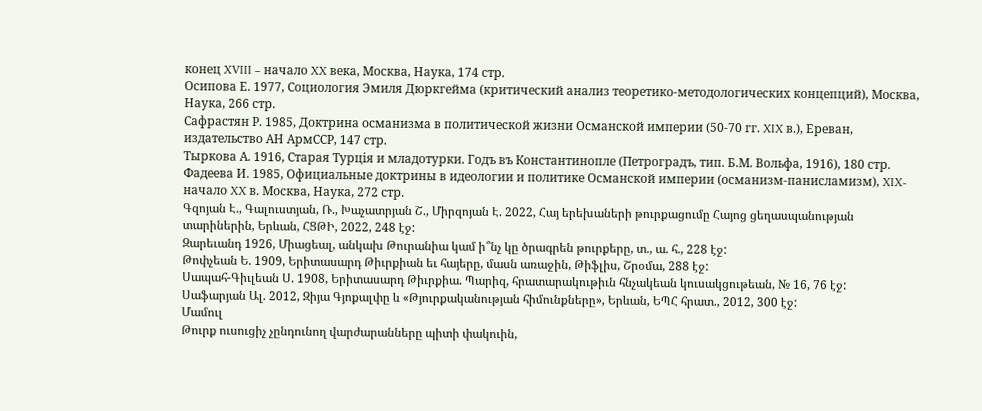конец XVIII – начало XX века, Mосква, Наука, 174 стр.
Осипова Е. 1977, Социология Эмиля Дюркгейма (критический анализ теоретико-методологических концепций), Москва, Наука, 266 стр.
Сафрастян Р. 1985, Доктрина османизма в политической жизни Османской империи (50-70 гг. XIX в.), Ереван, издательство АН АрмССР, 147 стр.
Тыркова А. 1916, Старая Турцiя и младотурки. Годъ въ Константинопле (Петроградъ, тип. Б.М. Вольфа, 1916), 180 стр.
Фадеева И. 1985, Официальные доктрины в идеологии и политике Османской империи (османизм-панисламизм), XIX-начало XX в. Москва, Наука, 272 стр.
Գզոյան Է., Գալուստյան, Ռ., Խաչատրյան Շ., Միրզոյան Է. 2022, Հայ երեխաների թուրքացումը Հայոց ցեղասպանության տարիներին, Երևան, ՀՑԹԻ, 2022, 248 էջ:
Զարեւանդ 1926, Միացեալ, անկախ Թուրանիա կամ ի՞նչ կը ծրագրեն թուրքերը, տ., ա. հ., 228 էջ:
Թոփչեան Ե. 1909, Երիտասարդ Թիւրքիան եւ հայերը, մասն առաջին, Թիֆլիս, Շրօմա, 288 էջ:
Սապահ-Գիւլեան Ս. 1908, Երիտասարդ Թիւրքիա. Պարիզ, հրատարակութիւն հնչակեան կուսակցութեան, № 16, 76 էջ:
Սաֆարյան Ալ. 2012, Զիյա Գյոքալփը և «Թյուրքականության հիմունքները», Երևան, ԵՊՀ հրատ., 2012, 300 էջ:
Մամուլ
Թուրք ուսուցիչ չընդունող վարժարանները պիտի փակուին,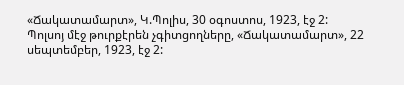«Ճակատամարտ», Կ.Պոլիս, 30 օգոստոս, 1923, էջ 2:
Պոլսոյ մէջ թուրքէրեն չգիտցողները, «Ճակատամարտ», 22 սեպտեմբեր, 1923, էջ 2: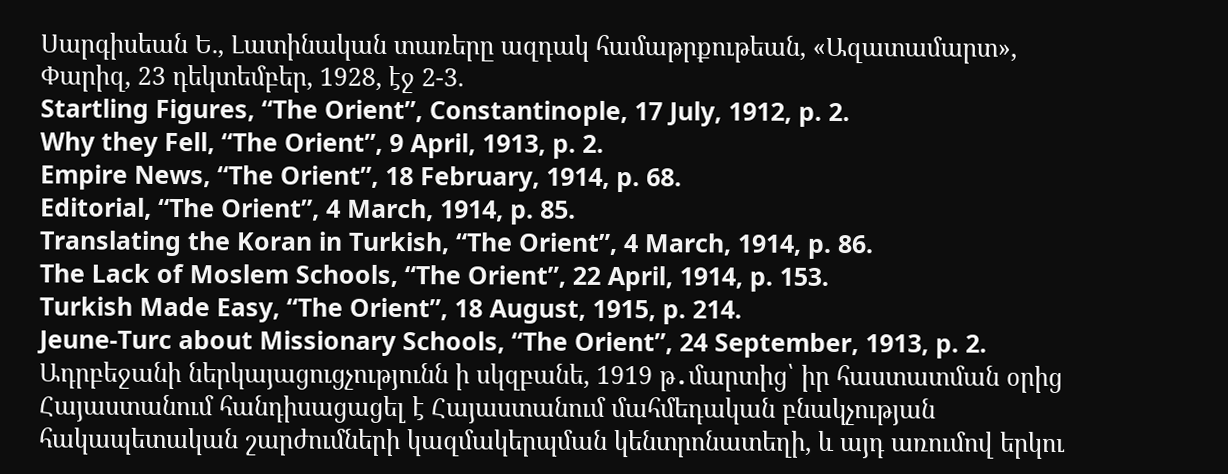Սարգիսեան Ե., Լատինական տառերը ազդակ համաթրքութեան, «Ազատամարտ», Փարիզ, 23 դեկտեմբեր, 1928, էջ 2-3.
Startling Figures, “The Orient”, Constantinople, 17 July, 1912, p. 2.
Why they Fell, “The Orient”, 9 April, 1913, p. 2.
Empire News, “The Orient”, 18 February, 1914, p. 68.
Editorial, “The Orient”, 4 March, 1914, p. 85.
Translating the Koran in Turkish, “The Orient”, 4 March, 1914, p. 86.
The Lack of Moslem Schools, “The Orient”, 22 April, 1914, p. 153.
Turkish Made Easy, “The Orient”, 18 August, 1915, p. 214.
Jeune-Turc about Missionary Schools, “The Orient”, 24 September, 1913, p. 2.
Ադրբեջանի ներկայացուցչությունն ի սկզբանե, 1919 թ․մարտից՝ իր հաստատման օրից Հայաստանում հանդիսացացել է Հայաստանում մահմեդական բնակչության հակապետական շարժումների կազմակերպման կենտրոնատեղի, և այդ առումով երկու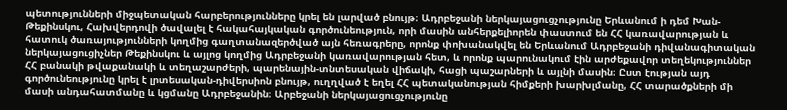պետությունների միջպետական հարբերությունները կրել են լարված բնույթ։ Ադրբեջանի ներկայացուցչությունը Երևանում ի դեմ Խան-Թեքինսկու, Հախվերդովի ծավալել է հակահայկական գործունեություն, որի մասին անհերքելիորեն փաստում են ՀՀ կառավարության և հատուկ ծառայությունների կողմից գաղտանազերծված այն հեռագրերը, որոնք փոխանակվել են Երևանում Ադրբեջանի դիվանագիտական ներկայացուցիչներ Թեքինսկու և այլոց կողմից Ադրբեջանի կառավարության հետ, և որոնք պարունակում էին արժեքավոր տեղեկություններ ՀՀ բանակի թվաքանակի և տեղաշարժերի, պարենային-տնտեսական վիճակի, հացի պաշարների և այլնի մասին։ Ըստ էության այդ գործունեությունը կրել է լրտեսական-դիվերսիոն բնույթ, ուղղված է եղել ՀՀ պետականության հիմքերի խարխլմանը, ՀՀ տարածքների մի մասի անդահատմանը և կցմանը Ադրբեջանին։ Արբեջանի ներկայացուցչությունը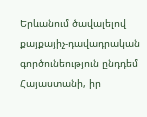Երևանում ծավալելով քայքայիչ-դավադրական գործունեություն ընդդեմ Հայաստանի, իր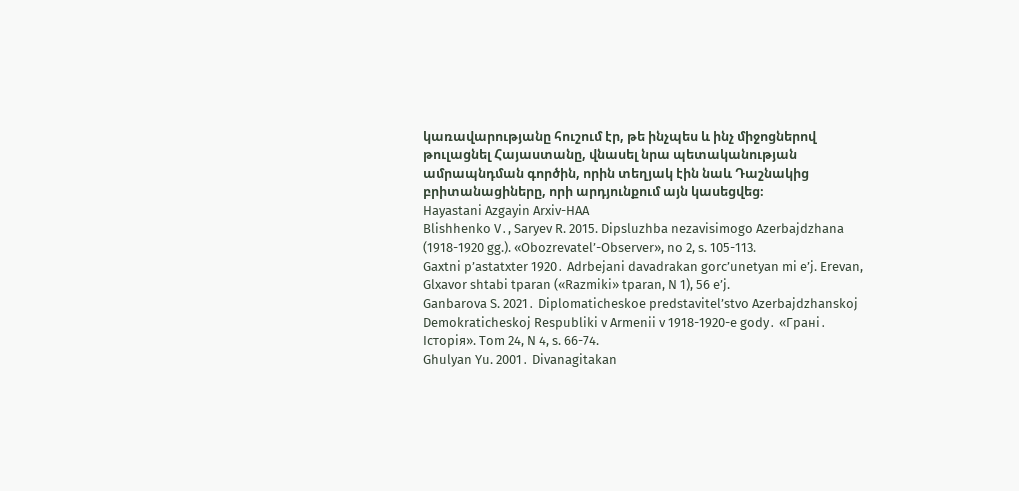կառավարությանը հուշում էր, թե ինչպես և ինչ միջոցներով թուլացնել Հայաստանը, վնասել նրա պետականության ամրապնդման գործին, որին տեղյակ էին նաև Դաշնակից բրիտանացիները, որի արդյունքում այն կասեցվեց։
Hayastani Azgayin Arxiv-HAA
Blishhenko V․, Saryev R. 2015. Dipsluzhba nezavisimogo Azerbajdzhana (1918-1920 gg.). «Obozrevatel’-Observer», no 2, s. 105-113.
Gaxtni p’astatxter 1920․ Adrbejani davadrakan gorc’unetyan mi e’j. Erevan, Glxavor shtabi tparan («Razmiki» tparan, N 1), 56 e’j.
Ganbarova S. 2021․ Diplomaticheskoe predstavitel’stvo Azerbajdzhanskoj Demokraticheskoj Respubliki v Armenii v 1918-1920-e gody․ «Грані․ Історія». Tom 24, N 4, s. 66-74.
Ghulyan Yu. 2001․ Divanagitakan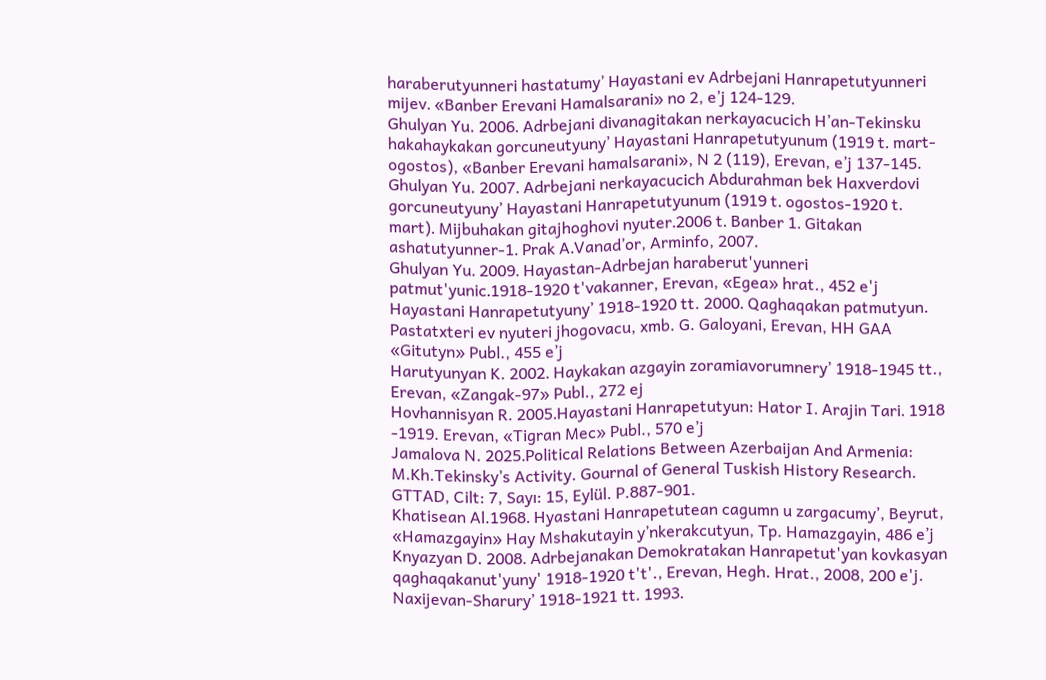haraberutyunneri hastatumy’ Hayastani ev Adrbejani Hanrapetutyunneri mijev․ «Banber Erevani Hamalsarani» no 2, e’j 124-129.
Ghulyan Yu. 2006․ Adrbejani divanagitakan nerkayacucich H’an-Tekinsku hakahaykakan gorcuneutyuny’ Hayastani Hanrapetutyunum (1919 t․ mart-ogostos), «Banber Erevani hamalsarani», N 2 (119), Erevan, e’j 137-145․
Ghulyan Yu. 2007․ Adrbejani nerkayacucich Abdurahman bek Haxverdovi gorcuneutyuny’ Hayastani Hanrapetutyunum (1919 t․ ogostos-1920 t․ mart)․ Mijbuhakan gitajhoghovi nyuter․2006 t․ Banber 1․ Gitakan ashatutyunner-1․ Prak A․Vanad’or, Arminfo, 2007․
Ghulyan Yu․ 2009․ Hayastan-Adrbejan haraberut'yunneri patmut'yunic․1918-1920 t'vakanner, Erevan, «Egea» hrat., 452 e'j
Hayastani Hanrapetutyuny’ 1918-1920 tt. 2000․ Qaghaqakan patmutyun. Pastatxteri ev nyuteri jhogovacu, xmb. G. Galoyani, Erevan, HH GAA «Gitutyn» Publ., 455 e’j
Harutyunyan K. 2002․ Haykakan azgayin zoramiavorumnery’ 1918-1945 tt., Erevan, «Zangak-97» Publ., 272 ej
Hovhannisyan R. 2005․Hayastani Hanrapetutyun: Hator I․ Arajin Tari․ 1918 -1919. Erevan, «Tigran Mec» Publ., 570 e’j
Jamalova N. 2025․Political Relations Between Azerbaijan And Armenia: M.Kh.Tekinsky’s Activity. Gournal of General Tuskish History Research. GTTAD, Cilt: 7, Sayı: 15, Eylül. P.887-901.
Khatisean Al.1968․ Hyastani Hanrapetutean cagumn u zargacumy’, Beyrut, «Hamazgayin» Hay Mshakutayin y’nkerakcutyun, Tp. Hamazgayin, 486 e’j
Knyazyan D. 2008․ Adrbejanakan Demokratakan Hanrapetut'yan kovkasyan qaghaqakanut'yuny' 1918-1920 t't'., Erevan, Hegh. Hrat., 2008, 200 e'j.
Naxijevan-Sharury’ 1918-1921 tt․ 1993․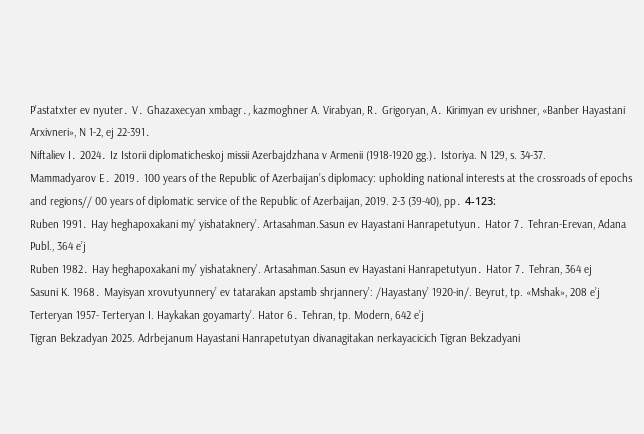P’astatxter ev nyuter․ V․ Ghazaxecyan xmbagr․, kazmoghner A. Virabyan, R․ Grigoryan, A․ Kirimyan ev urishner, «Banber Hayastani Arxivneri», N 1-2, ej 22-391․
Niftaliev I․ 2024․ Iz Istorii diplomaticheskoj missii Azerbajdzhana v Armenii (1918-1920 gg.)․ Istoriya. N 129, s. 34-37.
Mammadyarov E․ 2019․ 100 years of the Republic of Azerbaijan’s diplomacy: upholding national interests at the crossroads of epochs and regions// 00 years of diplomatic service of the Republic of Azerbaijan, 2019. 2-3 (39-40), pp․ 4-123։
Ruben 1991․ Hay heghapoxakani my’ yishataknery’. Artasahman.Sasun ev Hayastani Hanrapetutyun․ Hator 7․ Tehran-Erevan, Adana Publ., 364 e’j
Ruben 1982․ Hay heghapoxakani my’ yishataknery’. Artasahman.Sasun ev Hayastani Hanrapetutyun․ Hator 7․ Tehran, 364 ej
Sasuni K. 1968․ Mayisyan xrovutyunnery’ ev tatarakan apstamb shrjannery’: /Hayastany’ 1920-in/. Beyrut, tp. «Mshak», 208 e’j
Terteryan 1957- Terteryan I. Haykakan goyamarty’. Hator 6․ Tehran, tp. Modern, 642 e’j
Tigran Bekzadyan 2025. Adrbejanum Hayastani Hanrapetutyan divanagitakan nerkayacicich Tigran Bekzadyani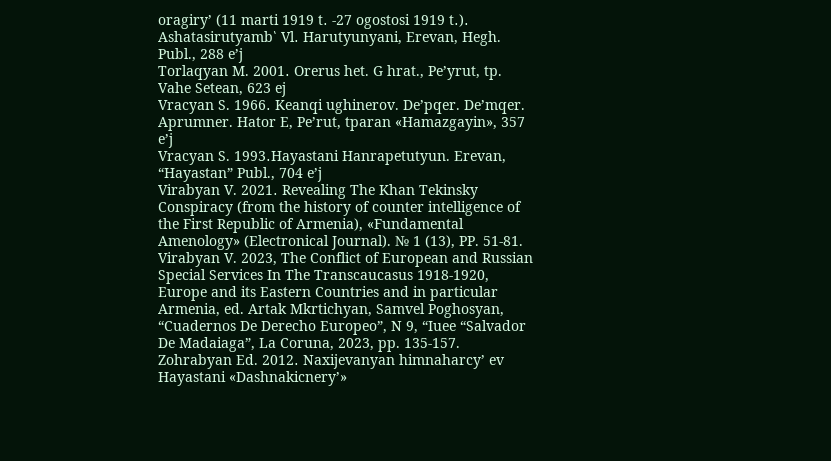oragiry’ (11 marti 1919 t․ -27 ogostosi 1919 t․)․ Ashatasirutyamb՝ Vl․ Harutyunyani, Erevan, Hegh. Publ., 288 e’j
Torlaqyan M. 2001․ Orerus het. G hrat., Pe’yrut, tp. Vahe Setean, 623 ej
Vracyan S. 1966․ Keanqi ughinerov. De’pqer. De’mqer. Aprumner. Hator E, Pe’rut, tparan «Hamazgayin», 357 e’j
Vracyan S. 1993․Hayastani Hanrapetutyun. Erevan, “Hayastan” Publ., 704 e’j
Virabyan V. 2021․ Revealing The Khan Tekinsky Conspiracy (from the history of counter intelligence of the First Republic of Armenia), «Fundamental Amenology» (Electronical Journal). № 1 (13), PP. 51-81.
Virabyan V. 2023, The Conflict of European and Russian Special Services In The Transcaucasus 1918-1920, Europe and its Eastern Countries and in particular Armenia, ed. Artak Mkrtichyan, Samvel Poghosyan, “Cuadernos De Derecho Europeo”, N 9, “Iuee “Salvador De Madaiaga”, La Coruna, 2023, pp. 135-157.
Zohrabyan Ed. 2012․ Naxijevanyan himnaharcy’ ev Hayastani «Dashnakicnery’»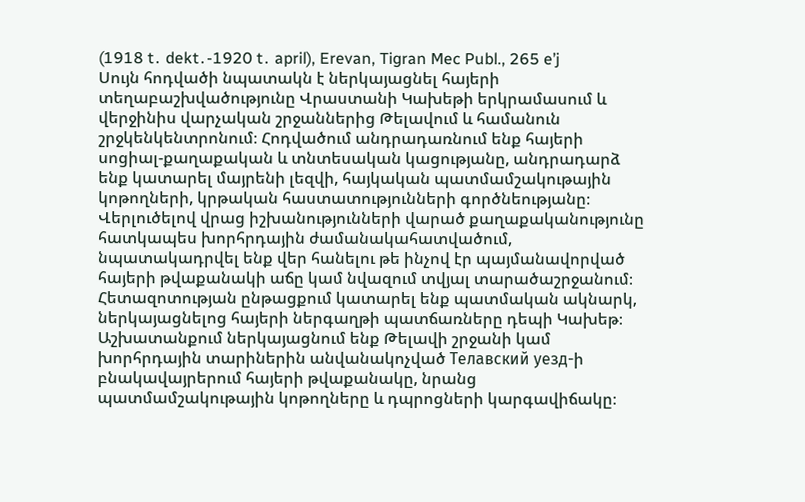(1918 t․ dekt․-1920 t․ april), Erevan, Tigran Mec Publ., 265 e’j
Սույն հոդվածի նպատակն է ներկայացնել հայերի տեղաբաշխվածությունը Վրաստանի Կախեթի երկրամասում և վերջինիս վարչական շրջաններից Թելավում և համանուն շրջկենկենտրոնում։ Հոդվածում անդրադառնում ենք հայերի սոցիալ-քաղաքական և տնտեսական կացությանը, անդրադարձ ենք կատարել մայրենի լեզվի, հայկական պատմամշակութային կոթողների, կրթական հաստատությունների գործնեությանը։ Վերլուծելով վրաց իշխանությունների վարած քաղաքականությունը հատկապես խորհրդային ժամանակահատվածում, նպատակադրվել ենք վեր հանելու թե ինչով էր պայմանավորված հայերի թվաքանակի աճը կամ նվազում տվյալ տարածաշրջանում։ Հետազոտության ընթացքում կատարել ենք պատմական ակնարկ, ներկայացնելոց հայերի ներգաղթի պատճառները դեպի Կախեթ։ Աշխատանքում ներկայացնում ենք Թելավի շրջանի կամ խորհրդային տարիներին անվանակոչված Телавский уезд-ի բնակավայրերում հայերի թվաքանակը, նրանց պատմամշակութային կոթողները և դպրոցների կարգավիճակը։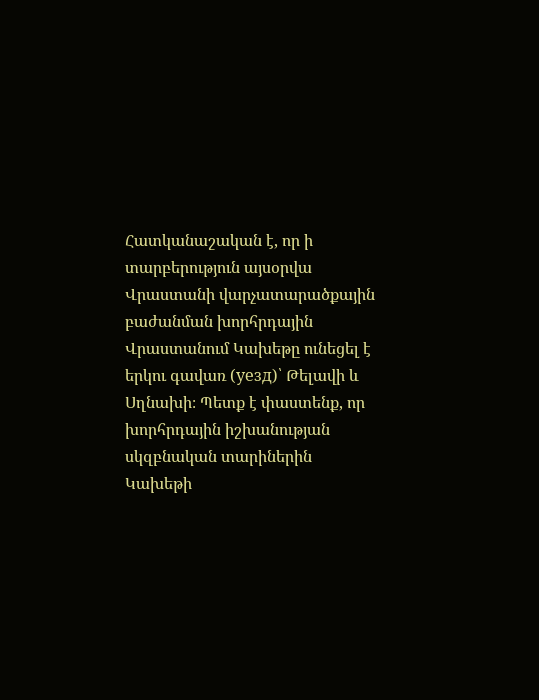Հատկանաշական է, որ ի տարբերություն այսօրվա Վրաստանի վարչատարածքային բաժանման խորհրդային Վրաստանում Կախեթը ունեցել է երկու գավառ (уезд)՝ Թելավի և Սղնախի։ Պետք է փաստենք, որ խորհրդային իշխանության սկզբնական տարիներին Կախեթի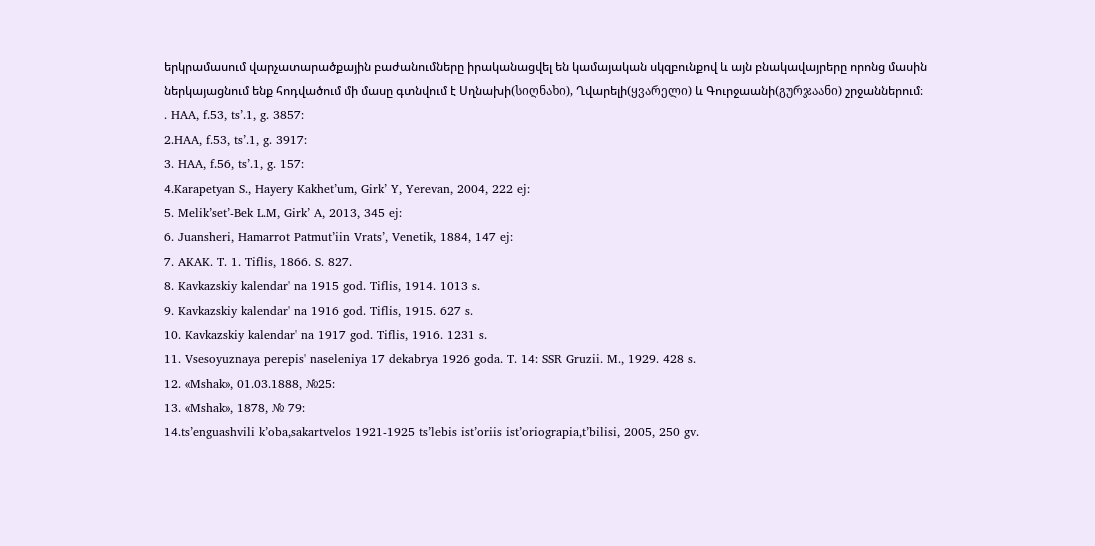երկրամասում վարչատարածքային բաժանումները իրականացվել են կամայական սկզբունքով և այն բնակավայրերը որոնց մասին ներկայացնում ենք հոդվածում մի մասը գտնվում է Սղնախի(სიღნახი), Ղվարելի(ყვარელი) և Գուրջաանի(გურჯაანი) շրջաններում։
․ HAA, f․53, ts’․1, g․ 3857:
2․HAA, f․53, ts’․1, g․ 3917:
3․ HAA, f․56, ts’․1, g․ 157:
4․Karapetyan S․, Hayery Kakhet’um, Girk’ Y, Yerevan, 2004, 222 ej:
5․ Melik’set’-Bek L․M, Girk’ A, 2013, 345 ej:
6․ Juansheri, Hamarrot Patmut’iin Vrats’, Venetik, 1884, 147 ej:
7. AKAK. T. 1. Tiflis, 1866. S. 827.
8. Kavkazskiy kalendar' na 1915 god. Tiflis, 1914. 1013 s.
9. Kavkazskiy kalendar' na 1916 god. Tiflis, 1915. 627 s.
10. Kavkazskiy kalendar' na 1917 god. Tiflis, 1916. 1231 s.
11. Vsesoyuznaya perepis' naseleniya 17 dekabrya 1926 goda. T. 14: SSR Gruzii. M., 1929. 428 s.
12․ «Mshak», 01․03․1888, №25:
13․ «Mshak», 1878, № 79:
14.ts’enguashvili k’oba,sakartvelos 1921-1925 ts’lebis ist’oriis ist’oriograpia,t’bilisi, 2005, 250 gv.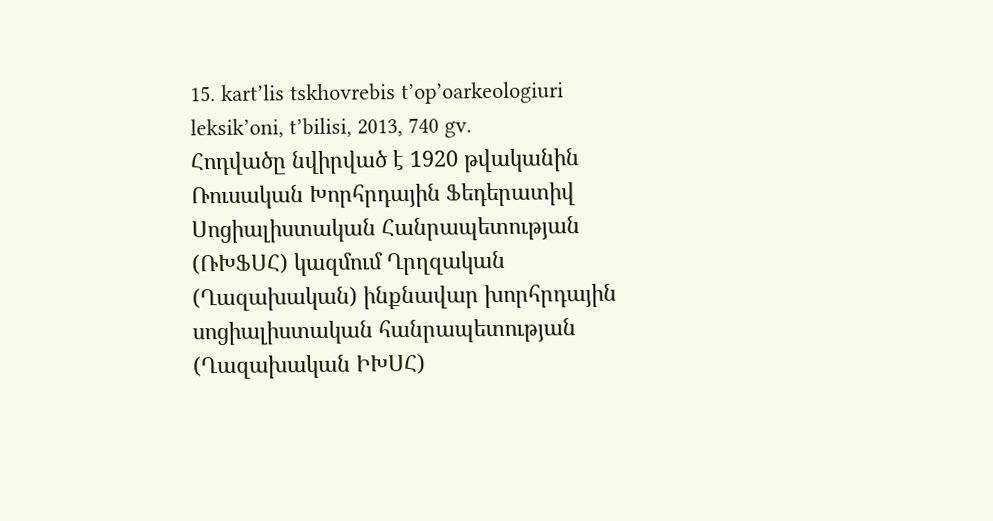15. kart’lis tskhovrebis t’op’oarkeologiuri leksik’oni, t’bilisi, 2013, 740 gv.
Հոդվածը նվիրված է 1920 թվականին Ռուսական Խորհրդային Ֆեդերատիվ Սոցիալիստական Հանրապետության (ՌԽՖՍՀ) կազմում Ղրղզական (Ղազախական) ինքնավար խորհրդային սոցիալիստական հանրապետության (Ղազախական ԻԽՍՀ)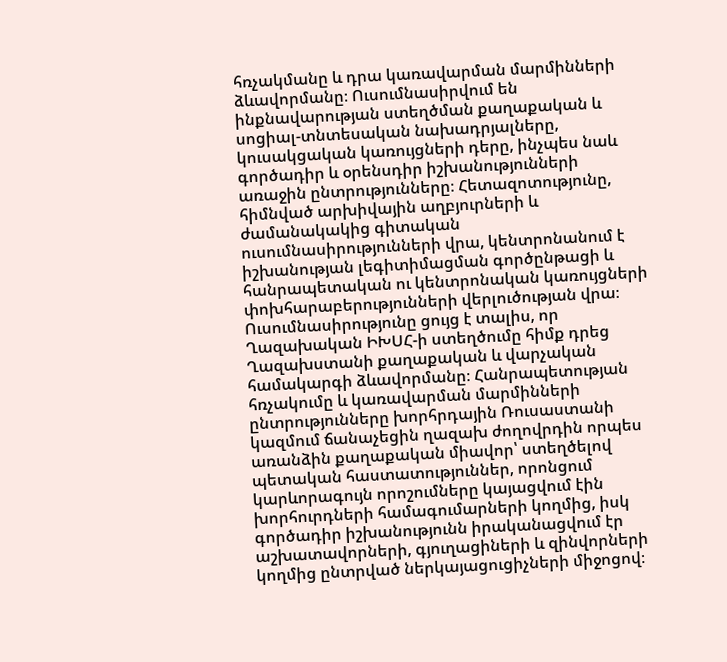հռչակմանը և դրա կառավարման մարմինների ձևավորմանը։ Ուսումնասիրվում են ինքնավարության ստեղծման քաղաքական և սոցիալ-տնտեսական նախադրյալները, կուսակցական կառույցների դերը, ինչպես նաև գործադիր և օրենսդիր իշխանությունների առաջին ընտրությունները։ Հետազոտությունը, հիմնված արխիվային աղբյուրների և ժամանակակից գիտական ուսումնասիրությունների վրա, կենտրոնանում է իշխանության լեգիտիմացման գործընթացի և հանրապետական ու կենտրոնական կառույցների փոխհարաբերությունների վերլուծության վրա։ Ուսումնասիրությունը ցույց է տալիս, որ Ղազախական ԻԽՍՀ-ի ստեղծումը հիմք դրեց Ղազախստանի քաղաքական և վարչական համակարգի ձևավորմանը։ Հանրապետության հռչակումը և կառավարման մարմինների ընտրությունները խորհրդային Ռուսաստանի կազմում ճանաչեցին ղազախ ժողովրդին որպես առանձին քաղաքական միավոր՝ ստեղծելով պետական հաստատություններ, որոնցում կարևորագույն որոշումները կայացվում էին խորհուրդների համագումարների կողմից, իսկ գործադիր իշխանությունն իրականացվում էր աշխատավորների, գյուղացիների և զինվորների կողմից ընտրված ներկայացուցիչների միջոցով։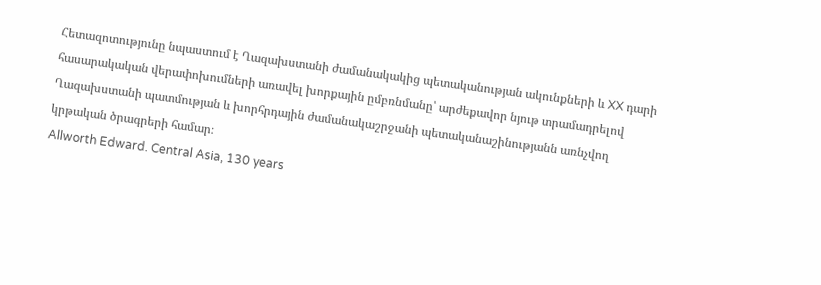Հետազոտությունը նպաստում է Ղազախստանի ժամանակակից պետականության ակունքների և XX դարի հասարակական վերափոխումների առավել խորքային ըմբռնմանը՝ արժեքավոր նյութ տրամադրելով Ղազախստանի պատմության և խորհրդային ժամանակաշրջանի պետականաշինությանն առնչվող կրթական ծրագրերի համար։
Allworth Edward. Central Asia, 130 years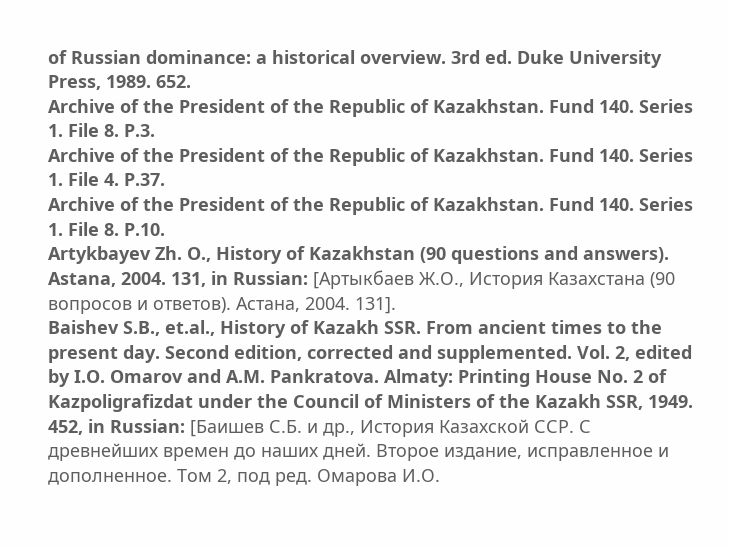of Russian dominance: a historical overview. 3rd ed. Duke University Press, 1989. 652.
Archive of the President of the Republic of Kazakhstan. Fund 140. Series 1. File 8. P.3.
Archive of the President of the Republic of Kazakhstan. Fund 140. Series 1. File 4. P.37.
Archive of the President of the Republic of Kazakhstan. Fund 140. Series 1. File 8. P.10.
Artykbayev Zh. O., History of Kazakhstan (90 questions and answers). Astana, 2004. 131, in Russian: [Артыкбаев Ж.О., История Казахстана (90 вопросов и ответов). Астана, 2004. 131].
Baishev S.B., et.al., History of Kazakh SSR. From ancient times to the present day. Second edition, corrected and supplemented. Vol. 2, edited by I.O. Omarov and A.M. Pankratova. Almaty: Printing House No. 2 of Kazpoligrafizdat under the Council of Ministers of the Kazakh SSR, 1949. 452, in Russian: [Баишев С.Б. и др., История Казахской ССР. С древнейших времен до наших дней. Второе издание, исправленное и дополненное. Том 2, под ред. Омарова И.О.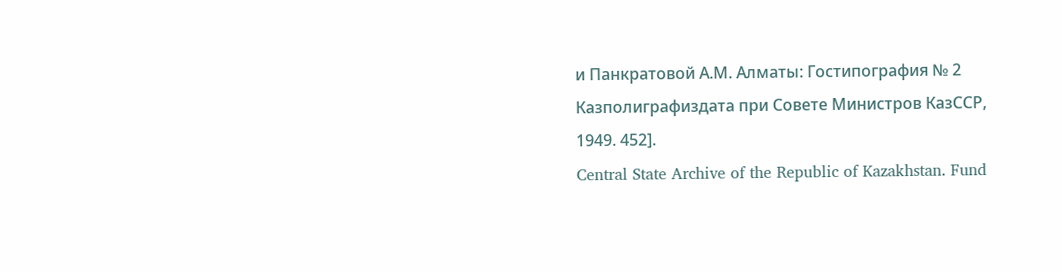и Панкратовой А.М. Алматы: Гостипография № 2 Казполиграфиздата при Совете Министров КазССР, 1949. 452].
Central State Archive of the Republic of Kazakhstan. Fund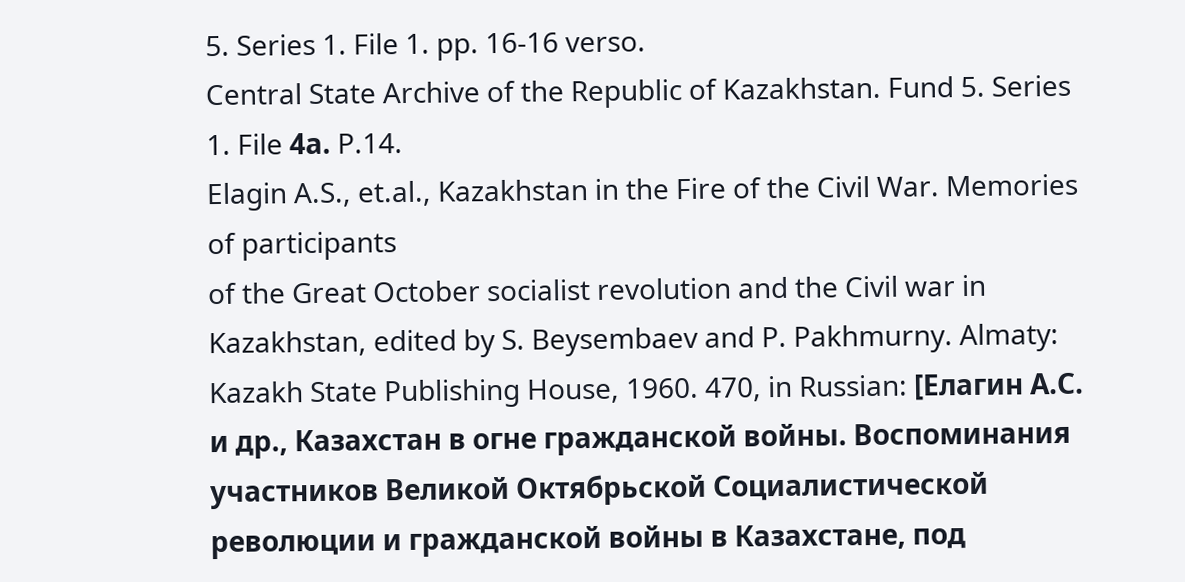5. Series 1. File 1. pp. 16-16 verso.
Central State Archive of the Republic of Kazakhstan. Fund 5. Series 1. File 4а. P.14.
Elagin A.S., et.al., Kazakhstan in the Fire of the Civil War. Memories of participants
of the Great October socialist revolution and the Civil war in Kazakhstan, edited by S. Beysembaev and P. Pakhmurny. Almaty: Kazakh State Publishing House, 1960. 470, in Russian: [Елагин А.С. и др., Казахстан в огне гражданской войны. Воспоминания участников Великой Октябрьской Социалистической революции и гражданской войны в Казахстане, под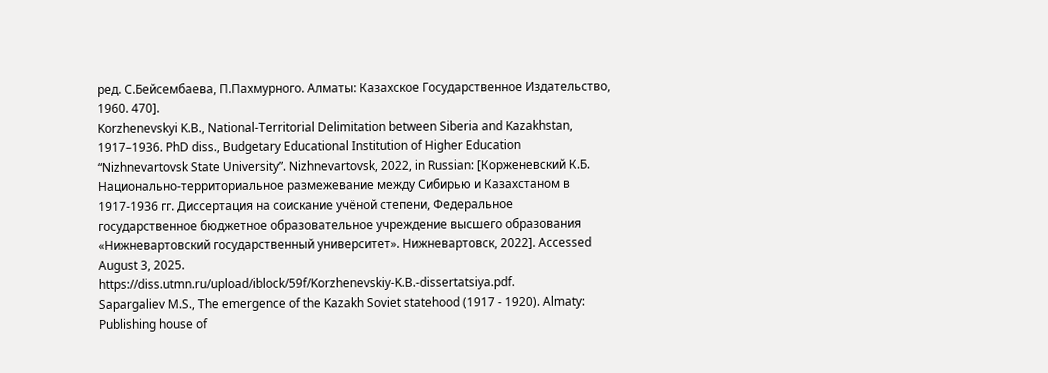ред. С.Бейсембаева, П.Пахмурного. Алматы: Казахское Государственное Издательство, 1960. 470].
Korzhenevskyi K.B., National-Territorial Delimitation between Siberia and Kazakhstan, 1917–1936. PhD diss., Budgetary Educational Institution of Higher Education “Nizhnevartovsk State University”. Nizhnevartovsk, 2022, in Russian: [Корженевский К.Б. Национально-территориальное размежевание между Сибирью и Казахстаном в 1917-1936 гг. Диссертация на соискание учёной степени, Федеральное государственное бюджетное образовательное учреждение высшего образования «Нижневартовский государственный университет». Нижневартовск, 2022]. Accessed August 3, 2025.
https://diss.utmn.ru/upload/iblock/59f/Korzhenevskiy-K.B.-dissertatsiya.pdf.
Sapargaliev M.S., The emergence of the Kazakh Soviet statehood (1917 - 1920). Almaty: Publishing house of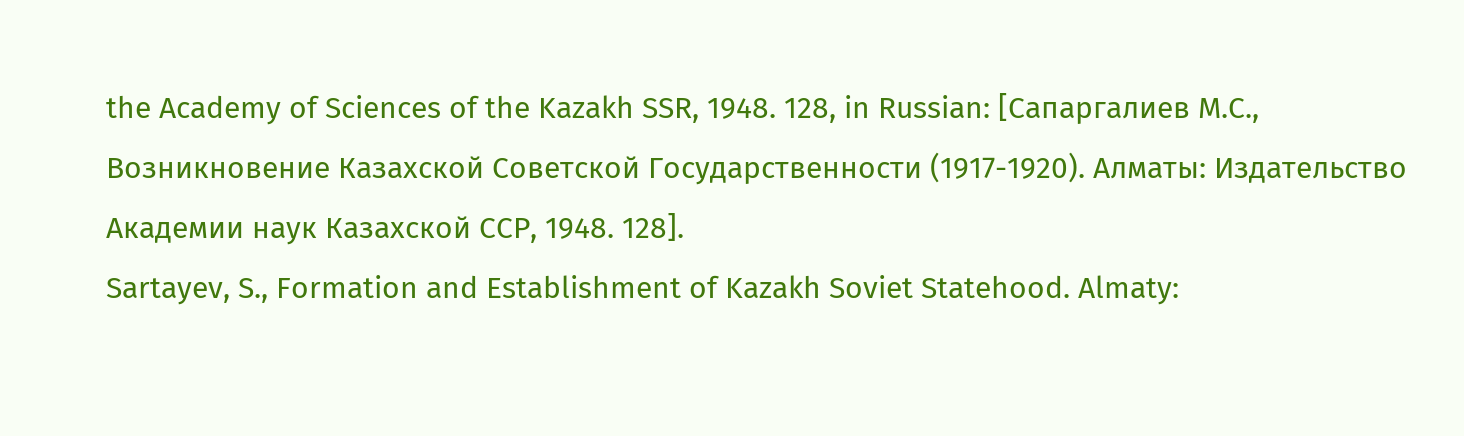the Academy of Sciences of the Kazakh SSR, 1948. 128, in Russian: [Сапаргалиев М.С., Возникновение Казахской Советской Государственности (1917-1920). Алматы: Издательство Академии наук Казахской ССР, 1948. 128].
Sartayev, S., Formation and Establishment of Kazakh Soviet Statehood. Almaty: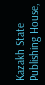Kazakh State Publishing House,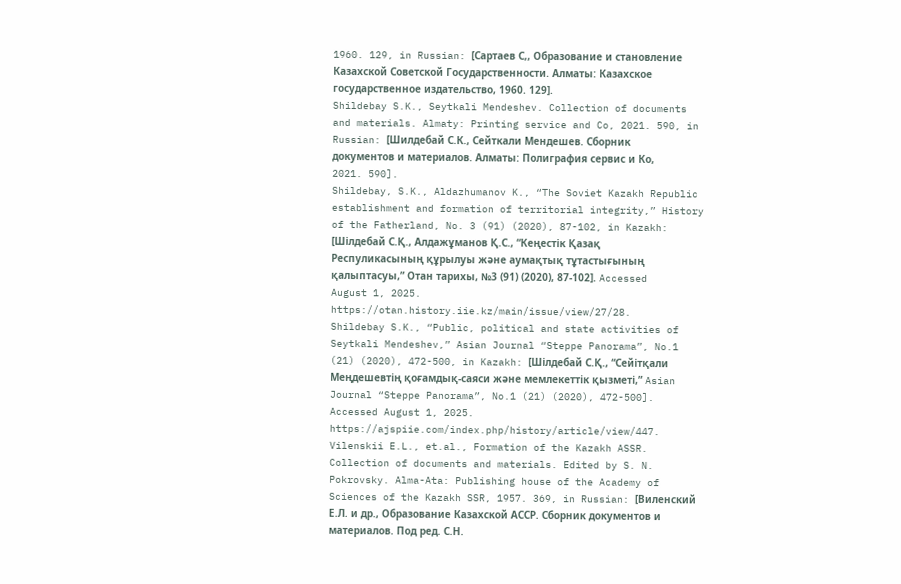1960. 129, in Russian: [Сартаев С,, Образование и становление Казахской Советской Государственности. Алматы: Казахское государственное издательство, 1960. 129].
Shildebay S.K., Seytkali Mendeshev. Collection of documents and materials. Almaty: Printing service and Co, 2021. 590, in Russian: [Шилдебай С.К., Сейткали Мендешев. Сборник документов и материалов. Алматы: Полиграфия сервис и Ко, 2021. 590].
Shildebay, S.K., Aldazhumanov K., “The Soviet Kazakh Republic establishment and formation of territorial integrity,” History of the Fatherland, No. 3 (91) (2020), 87-102, in Kazakh: [Шілдебай С.Қ., Алдажұманов Қ.С., “Кеңестік Қазақ Респуликасының құрылуы және аумақтық тұтастығының қалыптасуы,” Отан тарихы, №3 (91) (2020), 87-102]. Accessed August 1, 2025. https://otan.history.iie.kz/main/issue/view/27/28.
Shildebay S.K., “Public, political and state activities of Seytkali Mendeshev,” Asian Journal “Steppe Panorama”, No.1 (21) (2020), 472-500, in Kazakh: [Шілдебай С.Қ., “Сейітқали Меңдешевтің қоғамдық-саяси жəне мемлекеттік қызметі,” Asian Journal “Steppe Panorama”, No.1 (21) (2020), 472-500]. Accessed August 1, 2025.
https://ajspiie.com/index.php/history/article/view/447.
Vilenskii E.L., et.al., Formation of the Kazakh ASSR. Collection of documents and materials. Edited by S. N. Pokrovsky. Alma-Ata: Publishing house of the Academy of Sciences of the Kazakh SSR, 1957. 369, in Russian: [Виленский Е.Л. и др., Образование Казахской АССР. Сборник документов и материалов. Под ред. С.Н.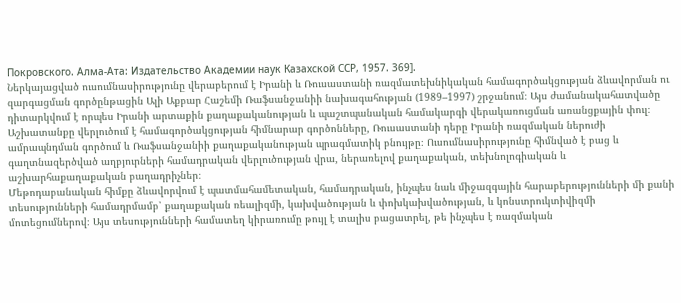Покровского. Алма-Ата: Издательство Академии наук Казахской ССР, 1957. 369].
Ներկայացված ուսումնասիրությունը վերաբերում է Իրանի և Ռուսաստանի ռազմատեխնիկական համագործակցության ձևավորման ու զարգացման գործընթացին Ալի Աքբար Հաշեմի Ռաֆսանջանիի նախագահության (1989–1997) շրջանում։ Այս ժամանակահատվածը դիտարկվում է որպես Իրանի արտաքին քաղաքականության և պաշտպանական համակարգի վերակառուցման առանցքային փուլ։ Աշխատանքը վերլուծում է համագործակցության հիմնարար գործոնները, Ռուսաստանի դերը Իրանի ռազմական ներուժի ամրապնդման գործում և Ռաֆսանջանիի քաղաքականության պրագմատիկ բնույթը։ Ուսումնասիրությունը հիմնված է բաց և գաղտնազերծված աղբյուրների համադրական վերլուծության վրա, ներառելով քաղաքական, տեխնոլոգիական և աշխարհաքաղաքական բաղադրիչներ։
Մեթոդաբանական հիմքը ձևավորվում է պատմահամետական, համադրական, ինչպես նաև միջազգային հարաբերությունների մի քանի տեսությունների համադրմամբ՝ քաղաքական ռեալիզմի, կախվածության և փոխկախվածության, և կոնստրուկտիվիզմի մոտեցումներով։ Այս տեսությունների համատեղ կիրառումը թույլ է տալիս բացատրել, թե ինչպես է ռազմական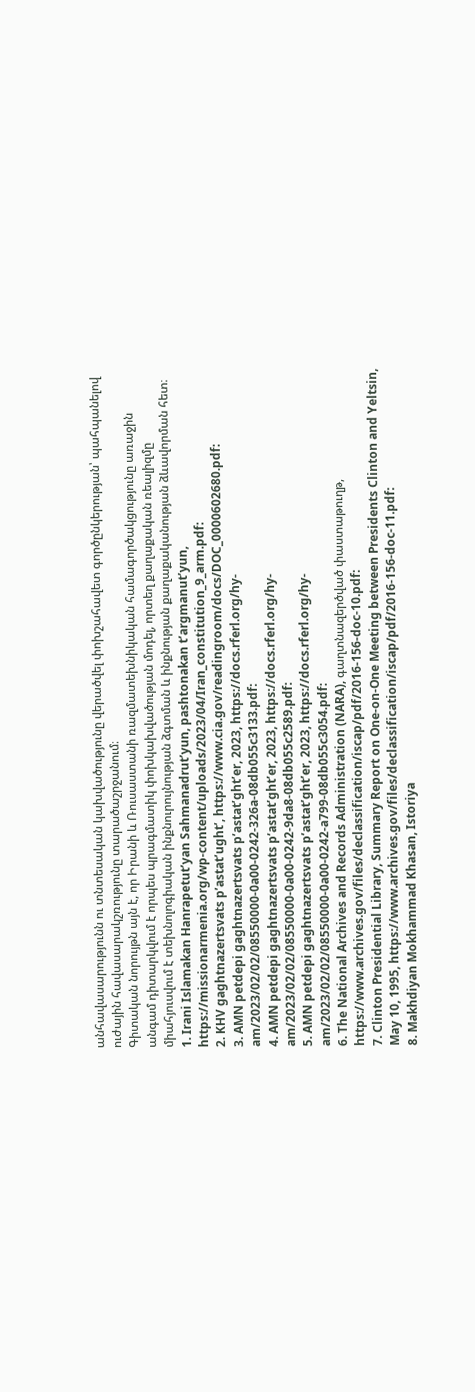անհավասարությունն ու տնտեսական կախվածությունը վերածվել փոխշահավետ գործընկերության՝ պահպանելով ուժային հավասարակշռությունը տարածաշրջանում։
Գիտական նորույթն այն է, որ Իրանի և Ռուսաստանի ռազմատեխնիկական համագործակցությունը առաջին անգամ դիտարկվում է որպես պրագմատիկ փոխկախվածության մոդել, որտեղ քաղաքական ռեալիզմը միահյուսվում է տեխնոլոգիական ինքնուրույնության ձգտման և ինքնության քաղաքականության ձևավորման հետ։
1. Irani Islamakan Hanrapetut’yan Sahmanadrut’yun, pashtonakan t’argmanut’yun, https://missionarmenia.org/wp-content/uploads/2023/04/Iran_constitution_9_arm.pdf:
2. KHV gaghtnazertsvats p’astat’ught’, https://www.cia.gov/readingroom/docs/DOC_0000602680.pdf:
3. AMN petdepi gaghtnazertsvats p’astat’ght’er, 2023, https://docs.rferl.org/hy-am/2023/02/02/08550000-0a00-0242-326a-08db055c3133.pdf:
4. AMN petdepi gaghtnazertsvats p’astat’ght’er, 2023, https://docs.rferl.org/hy-am/2023/02/02/08550000-0a00-0242-9da8-08db055c2589.pdf:
5. AMN petdepi gaghtnazertsvats p’astat’ght’er, 2023, https://docs.rferl.org/hy-am/2023/02/02/08550000-0a00-0242-a799-08db055c3054.pdf:
6. The National Archives and Records Administration (NARA), գաղտնազերծված փաստաթուղթ, https://www.archives.gov/files/declassification/iscap/pdf/2016-156-doc-10.pdf:
7. Clinton Presidential Library, Summary Report on One-on-One Meeting between Presidents Clinton and Yeltsin, May 10, 1995, https://www.archives.gov/files/declassification/iscap/pdf/2016-156-doc-11.pdf:
8. Makhdiyan Mokhammad Khasan, Istoriya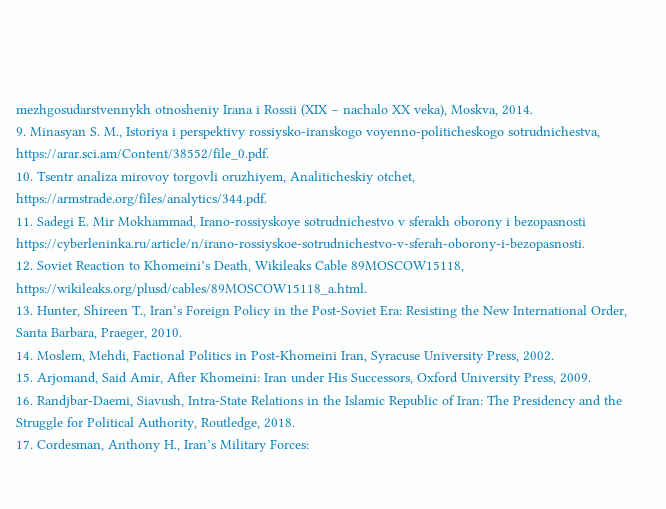mezhgosudarstvennykh otnosheniy Irana i Rossii (XIX – nachalo XX veka), Moskva, 2014.
9. Minasyan S. M., Istoriya i perspektivy rossiysko-iranskogo voyenno-politicheskogo sotrudnichestva, https://arar.sci.am/Content/38552/file_0.pdf.
10. Tsentr analiza mirovoy torgovli oruzhiyem, Analiticheskiy otchet, https://armstrade.org/files/analytics/344.pdf.
11. Sadegi E. Mir Mokhammad, Irano-rossiyskoye sotrudnichestvo v sferakh oborony i bezopasnosti https://cyberleninka.ru/article/n/irano-rossiyskoe-sotrudnichestvo-v-sferah-oborony-i-bezopasnosti.
12. Soviet Reaction to Khomeini’s Death, Wikileaks Cable 89MOSCOW15118, https://wikileaks.org/plusd/cables/89MOSCOW15118_a.html.
13. Hunter, Shireen T., Iran’s Foreign Policy in the Post-Soviet Era: Resisting the New International Order, Santa Barbara, Praeger, 2010.
14. Moslem, Mehdi, Factional Politics in Post-Khomeini Iran, Syracuse University Press, 2002.
15. Arjomand, Said Amir, After Khomeini: Iran under His Successors, Oxford University Press, 2009.
16. Randjbar-Daemi, Siavush, Intra-State Relations in the Islamic Republic of Iran: The Presidency and the Struggle for Political Authority, Routledge, 2018.
17. Cordesman, Anthony H., Iran’s Military Forces: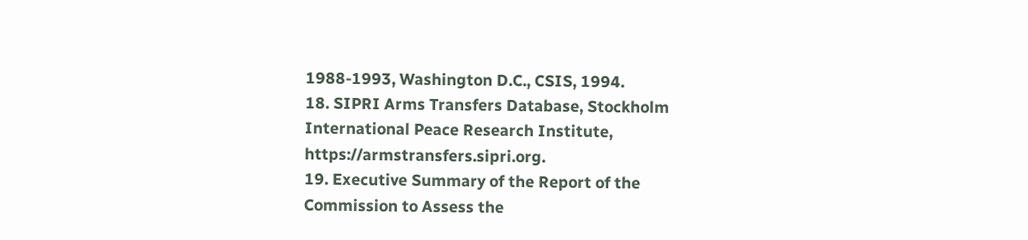1988-1993, Washington D.C., CSIS, 1994.
18. SIPRI Arms Transfers Database, Stockholm International Peace Research Institute, https://armstransfers.sipri.org.
19. Executive Summary of the Report of the Commission to Assess the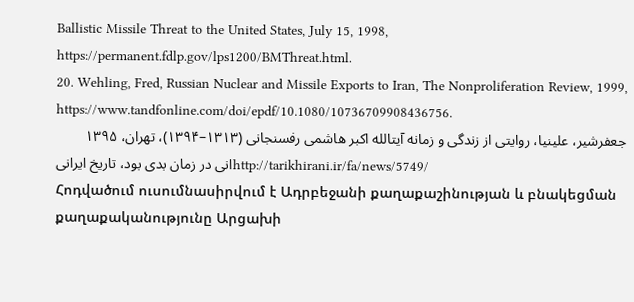Ballistic Missile Threat to the United States, July 15, 1998, https://permanent.fdlp.gov/lps1200/BMThreat.html.
20. Wehling, Fred, Russian Nuclear and Missile Exports to Iran, The Nonproliferation Review, 1999, https://www.tandfonline.com/doi/epdf/10.1080/10736709908436756.
جعفرشیر، علینیا، روایتی از زندگی و زمانه آیتالله اکبر هاشمی رفسنجانی (۱۳۱۳–۱۳۹۴)، تهران، ۱۳۹۵
انی در زمان بدی بود، تاریخ ایرانیhttp://tarikhirani.ir/fa/news/5749/
Հոդվածում ուսումնասիրվում է Ադրբեջանի քաղաքաշինության և բնակեցման քաղաքականությունը Արցախի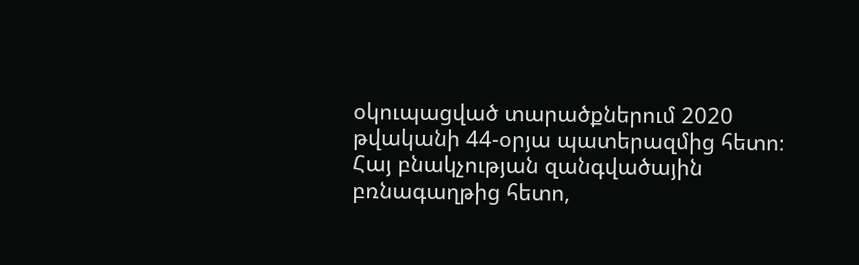օկուպացված տարածքներում 2020 թվականի 44-օրյա պատերազմից հետո։ Հայ բնակչության զանգվածային բռնագաղթից հետո,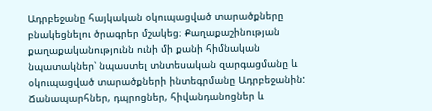Ադրբեջանը հայկական օկուպացված տարածքները բնակեցնելու ծրագրեր մշակեց։ Քաղաքաշինության քաղաքականությունն ունի մի քանի հիմնական նպատակներ՝ նպաստել տնտեսական զարգացմանը և օկուպացված տարածքների ինտեգրմանը Ադրբեջանին: Ճանապարհներ, դպրոցներ, հիվանդանոցներ և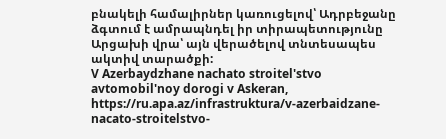բնակելի համալիրներ կառուցելով՝ Ադրբեջանը ձգտում է ամրապնդել իր տիրապետությունը Արցախի վրա՝ այն վերածելով տնտեսապես ակտիվ տարածքի:
V Azerbaydzhane nachato stroitel'stvo avtomobil'noy dorogi v Askeran, https://ru.apa.az/infrastruktura/v-azerbaidzane-nacato-stroitelstvo-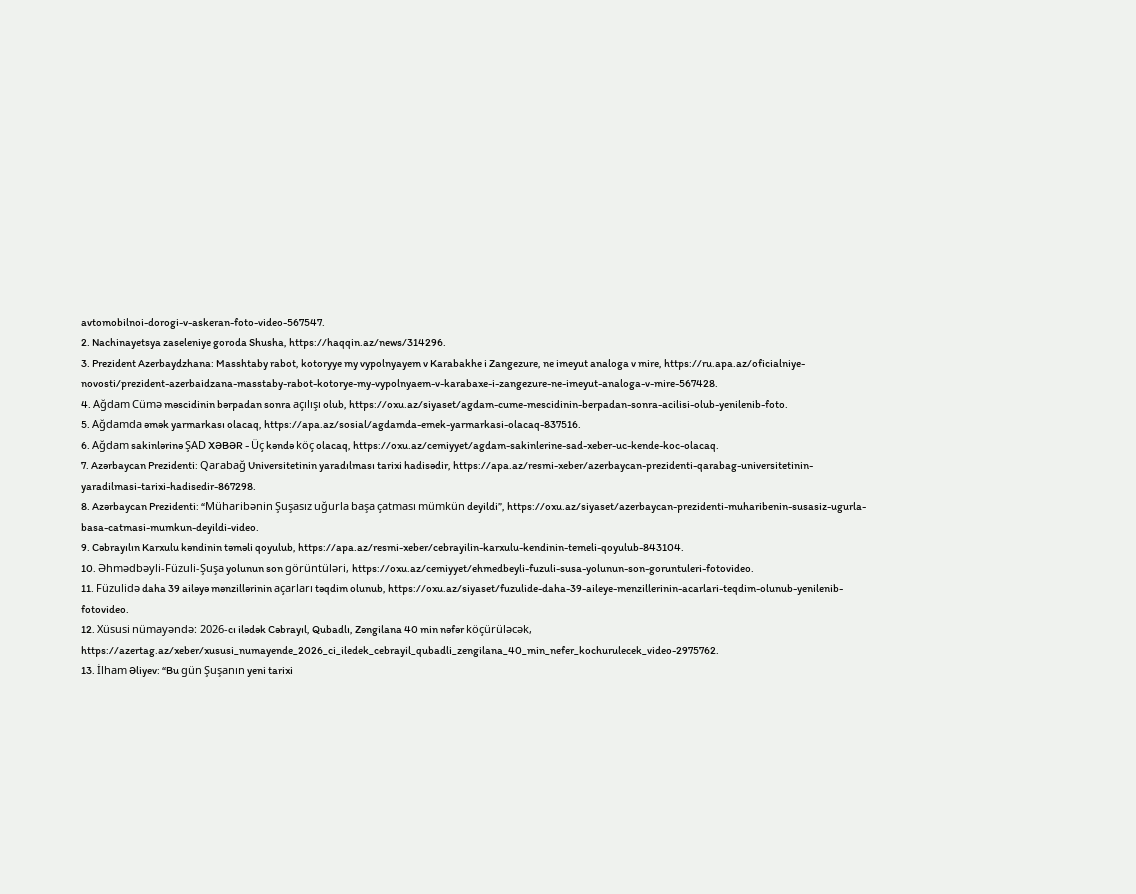avtomobilnoi-dorogi-v-askeran-foto-video-567547.
2. Nachinayetsya zaseleniye goroda Shusha, https://haqqin.az/news/314296.
3. Prezident Azerbaydzhana: Masshtaby rabot, kotoryye my vypolnyayem v Karabakhe i Zangezure, ne imeyut analoga v mire, https://ru.apa.az/oficialniye-novosti/prezident-azerbaidzana-masstaby-rabot-kotorye-my-vypolnyaem-v-karabaxe-i-zangezure-ne-imeyut-analoga-v-mire-567428.
4. Ağdam Cümə məscidinin bərpadan sonra açılışı olub, https://oxu.az/siyaset/agdam-cume-mescidinin-berpadan-sonra-acilisi-olub-yenilenib-foto.
5. Ağdamda əmək yarmarkası olacaq, https://apa.az/sosial/agdamda-emek-yarmarkasi-olacaq-837516.
6. Ağdam sakinlərinə ŞAD XƏBƏR - Üç kəndə köç olacaq, https://oxu.az/cemiyyet/agdam-sakinlerine-sad-xeber-uc-kende-koc-olacaq.
7. Azərbaycan Prezidenti: Qarabağ Universitetinin yaradılması tarixi hadisədir, https://apa.az/resmi-xeber/azerbaycan-prezidenti-qarabag-universitetinin-yaradilmasi-tarixi-hadisedir-867298.
8. Azərbaycan Prezidenti: “Müharibənin Şuşasız uğurla başa çatması mümkün deyildi”, https://oxu.az/siyaset/azerbaycan-prezidenti-muharibenin-susasiz-ugurla-basa-catmasi-mumkun-deyildi-video.
9. Cəbrayılın Karxulu kəndinin təməli qoyulub, https://apa.az/resmi-xeber/cebrayilin-karxulu-kendinin-temeli-qoyulub-843104.
10. Əhmədbəyli-Füzuli-Şuşa yolunun son görüntüləri, https://oxu.az/cemiyyet/ehmedbeyli-fuzuli-susa-yolunun-son-goruntuleri-fotovideo.
11. Füzulidə daha 39 ailəyə mənzillərinin açarları təqdim olunub, https://oxu.az/siyaset/fuzulide-daha-39-aileye-menzillerinin-acarlari-teqdim-olunub-yenilenib-fotovideo.
12. Xüsusi nümayəndə: 2026-cı ilədək Cəbrayıl, Qubadlı, Zəngilana 40 min nəfər köçürüləcək, https://azertag.az/xeber/xususi_numayende_2026_ci_iledek_cebrayil_qubadli_zengilana_40_min_nefer_kochurulecek_video-2975762.
13. İlham Əliyev: “Bu gün Şuşanın yeni tarixi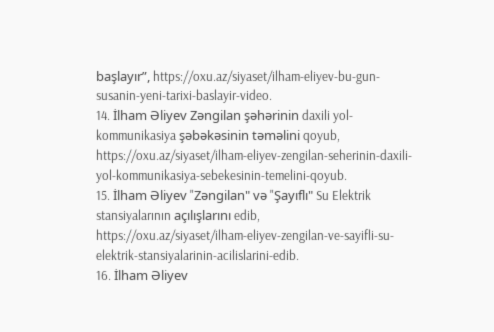başlayır”, https://oxu.az/siyaset/ilham-eliyev-bu-gun-susanin-yeni-tarixi-baslayir-video.
14. İlham Əliyev Zəngilan şəhərinin daxili yol-kommunikasiya şəbəkəsinin təməlini qoyub, https://oxu.az/siyaset/ilham-eliyev-zengilan-seherinin-daxili-yol-kommunikasiya-sebekesinin-temelini-qoyub.
15. İlham Əliyev "Zəngilan" və "Şayıflı" Su Elektrik stansiyalarının açılışlarını edib, https://oxu.az/siyaset/ilham-eliyev-zengilan-ve-sayifli-su-elektrik-stansiyalarinin-acilislarini-edib.
16. İlham Əliyev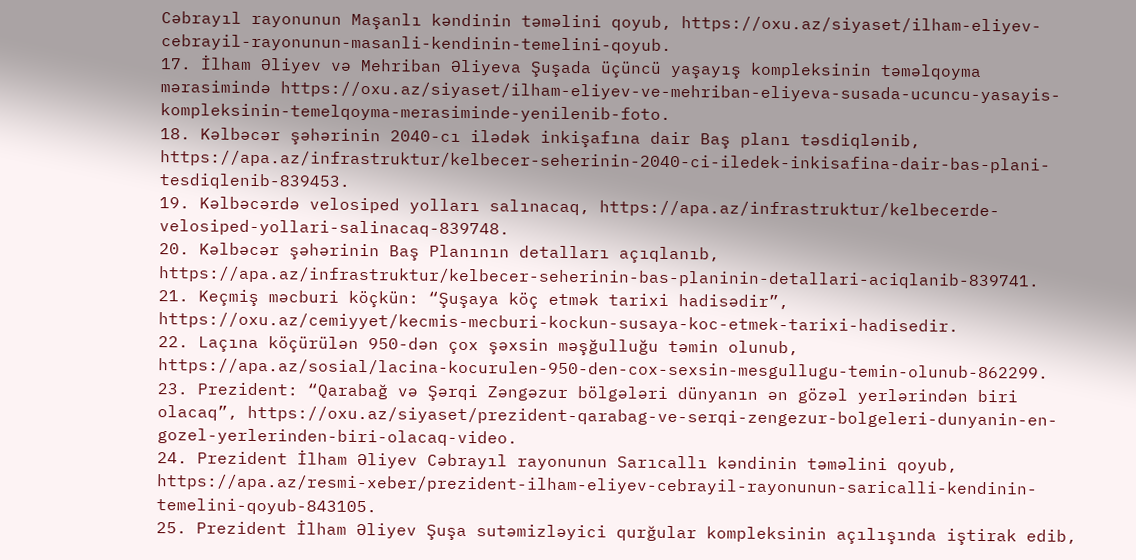Cəbrayıl rayonunun Maşanlı kəndinin təməlini qoyub, https://oxu.az/siyaset/ilham-eliyev-cebrayil-rayonunun-masanli-kendinin-temelini-qoyub.
17. İlham Əliyev və Mehriban Əliyeva Şuşada üçüncü yaşayış kompleksinin təməlqoyma mərasimində https://oxu.az/siyaset/ilham-eliyev-ve-mehriban-eliyeva-susada-ucuncu-yasayis-kompleksinin-temelqoyma-merasiminde-yenilenib-foto.
18. Kəlbəcər şəhərinin 2040-cı ilədək inkişafına dair Baş planı təsdiqlənib, https://apa.az/infrastruktur/kelbecer-seherinin-2040-ci-iledek-inkisafina-dair-bas-plani-tesdiqlenib-839453.
19. Kəlbəcərdə velosiped yolları salınacaq, https://apa.az/infrastruktur/kelbecerde-velosiped-yollari-salinacaq-839748.
20. Kəlbəcər şəhərinin Baş Planının detalları açıqlanıb, https://apa.az/infrastruktur/kelbecer-seherinin-bas-planinin-detallari-aciqlanib-839741.
21. Keçmiş məcburi köçkün: “Şuşaya köç etmək tarixi hadisədir”, https://oxu.az/cemiyyet/kecmis-mecburi-kockun-susaya-koc-etmek-tarixi-hadisedir.
22. Laçına köçürülən 950-dən çox şəxsin məşğulluğu təmin olunub, https://apa.az/sosial/lacina-kocurulen-950-den-cox-sexsin-mesgullugu-temin-olunub-862299.
23. Prezident: “Qarabağ və Şərqi Zəngəzur bölgələri dünyanın ən gözəl yerlərindən biri olacaq”, https://oxu.az/siyaset/prezident-qarabag-ve-serqi-zengezur-bolgeleri-dunyanin-en-gozel-yerlerinden-biri-olacaq-video.
24. Prezident İlham Əliyev Cəbrayıl rayonunun Sarıcallı kəndinin təməlini qoyub, https://apa.az/resmi-xeber/prezident-ilham-eliyev-cebrayil-rayonunun-saricalli-kendinin-temelini-qoyub-843105.
25. Prezident İlham Əliyev Şuşa sutəmizləyici qurğular kompleksinin açılışında iştirak edib,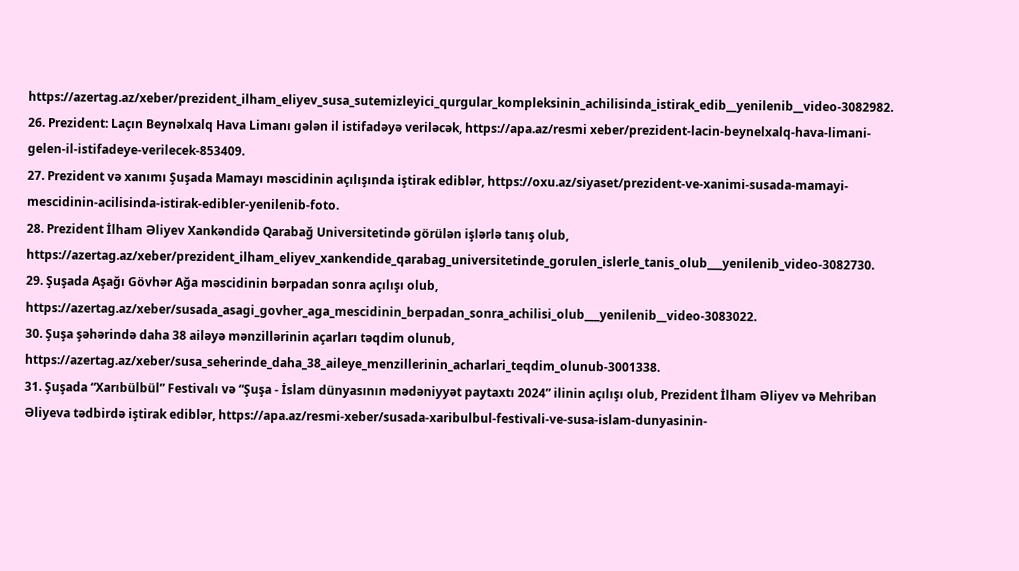https://azertag.az/xeber/prezident_ilham_eliyev_susa_sutemizleyici_qurgular_kompleksinin_achilisinda_istirak_edib__yenilenib__video-3082982.
26. Prezident: Laçın Beynəlxalq Hava Limanı gələn il istifadəyə veriləcək, https://apa.az/resmi xeber/prezident-lacin-beynelxalq-hava-limani-gelen-il-istifadeye-verilecek-853409.
27. Prezident və xanımı Şuşada Mamayı məscidinin açılışında iştirak ediblər, https://oxu.az/siyaset/prezident-ve-xanimi-susada-mamayi-mescidinin-acilisinda-istirak-edibler-yenilenib-foto.
28. Prezident İlham Əliyev Xankəndidə Qarabağ Universitetində görülən işlərlə tanış olub, https://azertag.az/xeber/prezident_ilham_eliyev_xankendide_qarabag_universitetinde_gorulen_islerle_tanis_olub___yenilenib_video-3082730.
29. Şuşada Aşağı Gövhər Ağa məscidinin bərpadan sonra açılışı olub, https://azertag.az/xeber/susada_asagi_govher_aga_mescidinin_berpadan_sonra_achilisi_olub___yenilenib__video-3083022.
30. Şuşa şəhərində daha 38 ailəyə mənzillərinin açarları təqdim olunub, https://azertag.az/xeber/susa_seherinde_daha_38_aileye_menzillerinin_acharlari_teqdim_olunub-3001338.
31. Şuşada “Xarıbülbül” Festivalı və “Şuşa - İslam dünyasının mədəniyyət paytaxtı 2024” ilinin açılışı olub, Prezident İlham Əliyev və Mehriban Əliyeva tədbirdə iştirak ediblər, https://apa.az/resmi-xeber/susada-xaribulbul-festivali-ve-susa-islam-dunyasinin-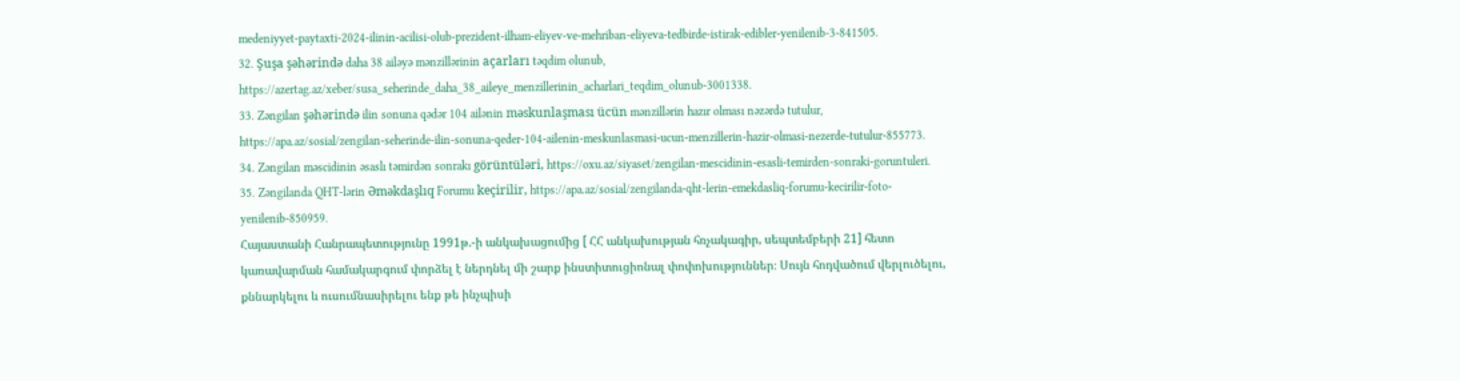medeniyyet-paytaxti-2024-ilinin-acilisi-olub-prezident-ilham-eliyev-ve-mehriban-eliyeva-tedbirde-istirak-edibler-yenilenib-3-841505.
32. Şuşa şəhərində daha 38 ailəyə mənzillərinin açarları təqdim olunub, https://azertag.az/xeber/susa_seherinde_daha_38_aileye_menzillerinin_acharlari_teqdim_olunub-3001338.
33. Zəngilan şəhərində ilin sonuna qədər 104 ailənin məskunlaşması ücün mənzillərin hazır olması nəzərdə tutulur, https://apa.az/sosial/zengilan-seherinde-ilin-sonuna-qeder-104-ailenin-meskunlasmasi-ucun-menzillerin-hazir-olmasi-nezerde-tutulur-855773.
34. Zəngilan məscidinin əsaslı təmirdən sonrakı görüntüləri, https://oxu.az/siyaset/zengilan-mescidinin-esasli-temirden-sonraki-goruntuleri.
35. Zəngilanda QHT-lərin Əməkdaşlıq Forumu keçirilir, https://apa.az/sosial/zengilanda-qht-lerin-emekdasliq-forumu-kecirilir-foto-yenilenib-850959.
Հայաստանի Հանրապետությունը 1991թ.-ի անկախացումից [ ՀՀ անկախության հռչակագիր, սեպտեմբերի 21] հետո կառավարման համակարգում փորձել է ներդնել մի շարք ինստիտուցիոնալ փոփոխություններ։ Սույն հոդվածում վերլուծելու, քննարկելու և ուսումնասիրելու ենք թե ինչպիսի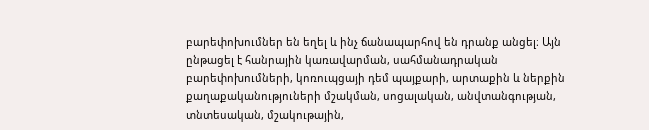բարեփոխումներ են եղել և ինչ ճանապարհով են դրանք անցել։ Այն ընթացել է հանրային կառավարման, սահմանադրական բարեփոխումների, կոռուպցայի դեմ պայքարի, արտաքին և ներքին քաղաքականություների մշակման, սոցալական, անվտանգության, տնտեսական, մշակութային,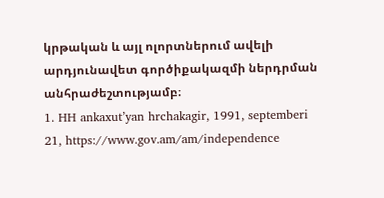կրթական և այլ ոլորտներում ավելի արդյունավետ գործիքակազմի ներդրման անհրաժեշտությամբ։
1. HH ankaxut’yan hrchakagir, 1991, septemberi 21, https://www.gov.am/am/independence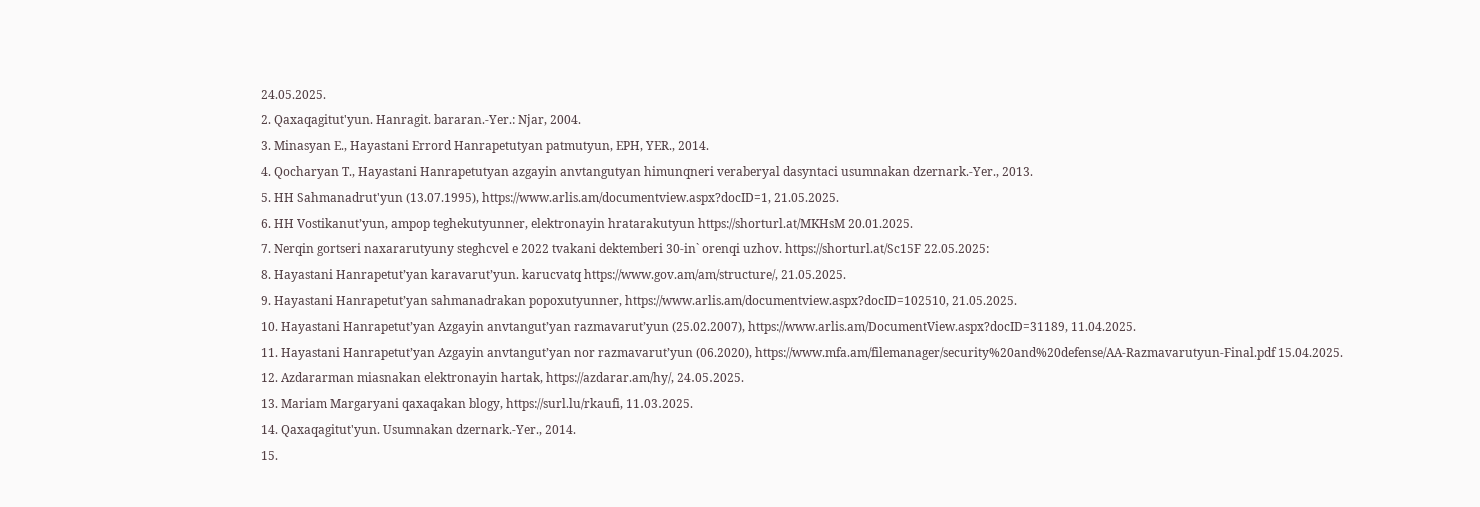24.05.2025.
2. Qaxaqagitut'yun. Hanragit. bararan.-Yer.: Njar, 2004.
3. Minasyan E., Hayastani Errord Hanrapetutyan patmutyun, EPH, YER., 2014.
4. Qocharyan T., Hayastani Hanrapetutyan azgayin anvtangutyan himunqneri veraberyal dasyntaci usumnakan dzernark.-Yer., 2013.
5. HH Sahmanadrut'yun (13.07.1995), https://www.arlis.am/documentview.aspx?docID=1, 21.05.2025.
6. HH Vostikanut’yun, ampop teghekutyunner, elektronayin hratarakutyun https://shorturl.at/MKHsM 20.01.2025.
7. Nerqin gortseri naxararutyuny steghcvel e 2022 tvakani dektemberi 30-in` orenqi uzhov. https://shorturl.at/Sc15F 22.05.2025:
8. Hayastani Hanrapetut’yan karavarut’yun. karucvatq https://www.gov.am/am/structure/, 21.05.2025.
9. Hayastani Hanrapetut’yan sahmanadrakan popoxutyunner, https://www.arlis.am/documentview.aspx?docID=102510, 21.05.2025.
10. Hayastani Hanrapetut’yan Azgayin anvtangut’yan razmavarut’yun (25.02.2007), https://www.arlis.am/DocumentView.aspx?docID=31189, 11.04.2025.
11. Hayastani Hanrapetut’yan Azgayin anvtangut’yan nor razmavarut’yun (06.2020), https://www.mfa.am/filemanager/security%20and%20defense/AA-Razmavarutyun-Final.pdf 15.04.2025.
12. Azdararman miasnakan elektronayin hartak, https://azdarar.am/hy/, 24․05․2025.
13. Mariam Margaryani qaxaqakan blogy, https://surl.lu/rkaufi, 11․03․2025.
14. Qaxaqagitut'yun. Usumnakan dzernark.-Yer., 2014.
15.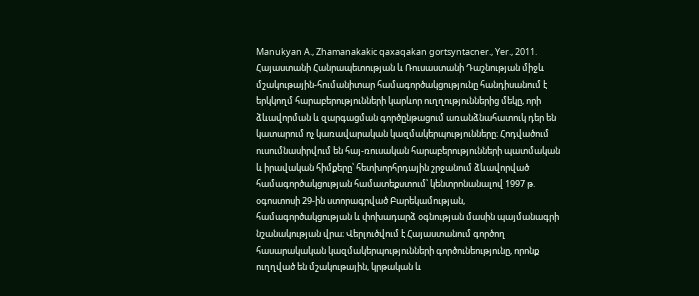Manukyan A., Zhamanakakic qaxaqakan gortsyntacner., Yer., 2011.
Հայաստանի Հանրապետության և Ռուսաստանի Դաշնության միջև մշակութային-հումանիտար համագործակցությունը հանդիսանում է երկկողմ հարաբերությունների կարևոր ուղղություններից մեկը, որի ձևավորման և զարգացման գործընթացում առանձնահատուկ դեր են կատարում ոչ կառավարական կազմակերպությունները։ Հոդվածում ուսումնասիրվում են հայ-ռուսական հարաբերությունների պատմական և իրավական հիմքերը՝ հետխորհրդային շրջանում ձևավորված համագործակցության համատեքստում՝ կենտրոնանալով 1997 թ. օգոստոսի 29-ին ստորագրված Բարեկամության, համագործակցության և փոխադարձ օգնության մասին պայմանագրի նշանակության վրա։ Վերլուծվում է Հայաստանում գործող հասարակական կազմակերպությունների գործունեությունը, որոնք ուղղված են մշակութային, կրթական և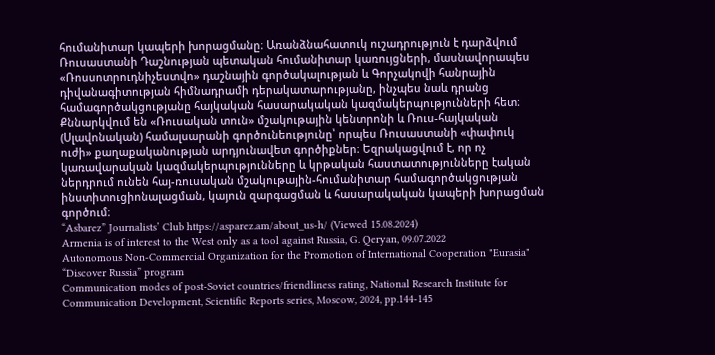հումանիտար կապերի խորացմանը։ Առանձնահատուկ ուշադրություն է դարձվում Ռուսաստանի Դաշնության պետական հումանիտար կառույցների, մասնավորապես «Ռոսսոտրուդնիչեստվո» դաշնային գործակալության և Գորչակովի հանրային դիվանագիտության հիմնադրամի դերակատարությանը, ինչպես նաև դրանց համագործակցությանը հայկական հասարակական կազմակերպությունների հետ։ Քննարկվում են «Ռուսական տուն» մշակութային կենտրոնի և Ռուս-հայկական (Սլավոնական) համալսարանի գործունեությունը՝ որպես Ռուսաստանի «փափուկ ուժի» քաղաքականության արդյունավետ գործիքներ։ Եզրակացվում է, որ ոչ կառավարական կազմակերպությունները և կրթական հաստատությունները էական ներդրում ունեն հայ-ռուսական մշակութային-հումանիտար համագործակցության ինստիտուցիոնալացման, կայուն զարգացման և հասարակական կապերի խորացման գործում։
“Asbarez” Journalists’ Club https://asparez.am/about_us-h/ (Viewed 15․08․2024)
Armenia is of interest to the West only as a tool against Russia, G. Qeryan, 09․07․2022
Autonomous Non-Commercial Organization for the Promotion of International Cooperation "Eurasia" “Discover Russia” program
Communication modes of post-Soviet countries/friendliness rating, National Research Institute for Communication Development, Scientific Reports series, Moscow, 2024, pp.144-145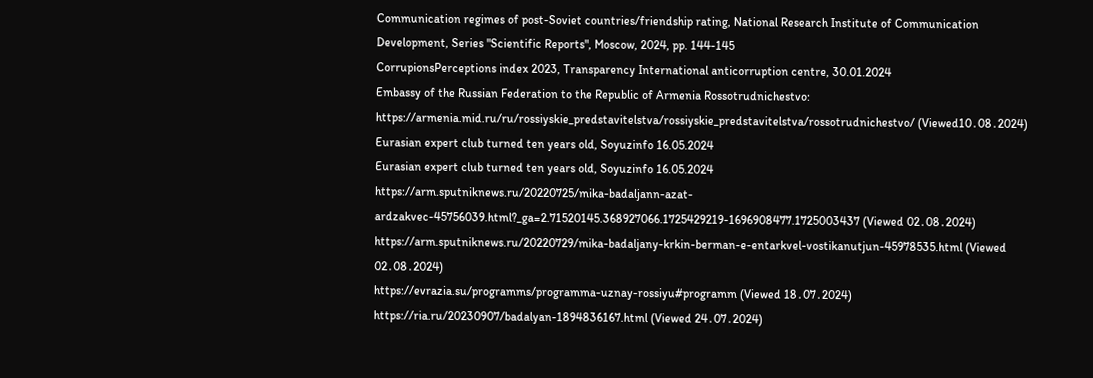Communication regimes of post-Soviet countries/friendship rating, National Research Institute of Communication Development, Series "Scientific Reports", Moscow, 2024, pp. 144-145
CorrupionsPerceptions index 2023, Transparency International anticorruption centre, 30.01.2024
Embassy of the Russian Federation to the Republic of Armenia Rossotrudnichestvo: https://armenia.mid.ru/ru/rossiyskie_predstavitelstva/rossiyskie_predstavitelstva/rossotrudnichestvo/ (Viewed10․08․2024)
Eurasian expert club turned ten years old, Soyuzinfo 16.05.2024
Eurasian expert club turned ten years old, Soyuzinfo 16.05.2024
https://arm.sputniknews.ru/20220725/mika-badaljann-azat-ardzakvec-45756039.html?_ga=2.71520145.368927066.1725429219-1696908477.1725003437 (Viewed 02․08․2024)
https://arm.sputniknews.ru/20220729/mika-badaljany-krkin-berman-e-entarkvel-vostikanutjun-45978535.html (Viewed 02․08․2024)
https://evrazia.su/programms/programma-uznay-rossiyu#programm (Viewed 18․07․2024)
https://ria.ru/20230907/badalyan-1894836167.html (Viewed 24․07․2024)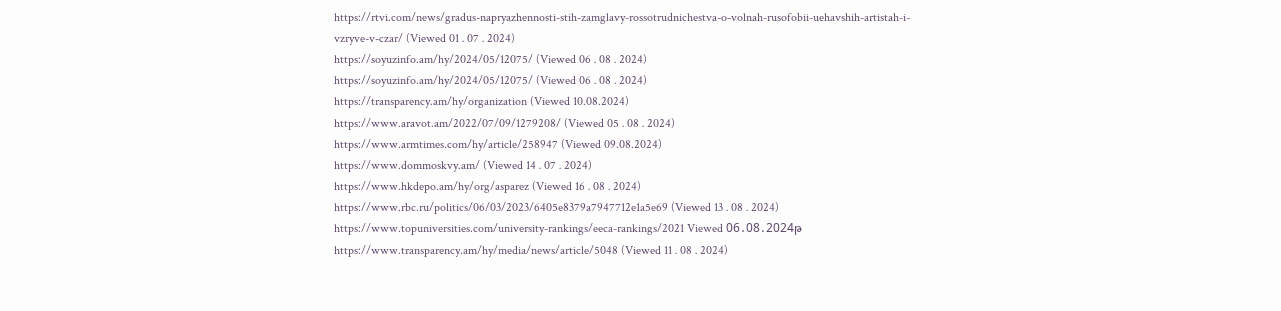https://rtvi.com/news/gradus-napryazhennosti-stih-zamglavy-rossotrudnichestva-o-volnah-rusofobii-uehavshih-artistah-i-vzryve-v-czar/ (Viewed 01․07․2024)
https://soyuzinfo.am/hy/2024/05/12075/ (Viewed 06․08․2024)
https://soyuzinfo.am/hy/2024/05/12075/ (Viewed 06․08․2024)
https://transparency.am/hy/organization (Viewed 10.08.2024)
https://www.aravot.am/2022/07/09/1279208/ (Viewed 05․08․2024)
https://www.armtimes.com/hy/article/258947 (Viewed 09.08.2024)
https://www.dommoskvy.am/ (Viewed 14․07․2024)
https://www.hkdepo.am/hy/org/asparez (Viewed 16․08․2024)
https://www.rbc.ru/politics/06/03/2023/6405e8379a7947712e1a5e69 (Viewed 13․08․2024)
https://www.topuniversities.com/university-rankings/eeca-rankings/2021 Viewed 06․08․2024թ
https://www.transparency.am/hy/media/news/article/5048 (Viewed 11․08․2024)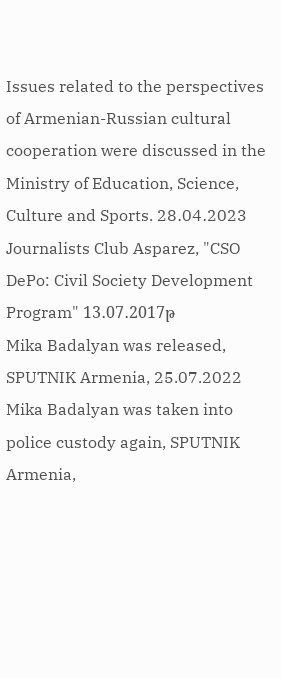Issues related to the perspectives of Armenian-Russian cultural cooperation were discussed in the Ministry of Education, Science, Culture and Sports. 28․04․2023
Journalists Club Asparez, "CSO DePo: Civil Society Development Program" 13․07․2017թ
Mika Badalyan was released, SPUTNIK Armenia, 25.07.2022
Mika Badalyan was taken into police custody again, SPUTNIK Armenia,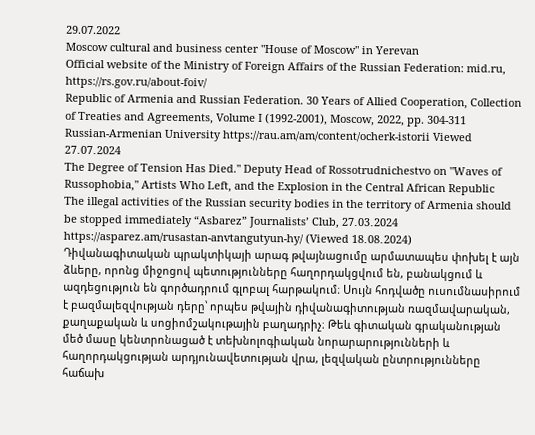29.07.2022
Moscow cultural and business center "House of Moscow" in Yerevan
Official website of the Ministry of Foreign Affairs of the Russian Federation: mid.ru, https://rs.gov.ru/about-foiv/
Republic of Armenia and Russian Federation. 30 Years of Allied Cooperation, Collection of Treaties and Agreements, Volume I (1992-2001), Moscow, 2022, pp. 304-311
Russian-Armenian University https://rau.am/am/content/ocherk-istorii Viewed 27․07․2024
The Degree of Tension Has Died." Deputy Head of Rossotrudnichestvo on "Waves of Russophobia," Artists Who Left, and the Explosion in the Central African Republic
The illegal activities of the Russian security bodies in the territory of Armenia should be stopped immediately “Asbarez” Journalists’ Club, 27․03․2024 https://asparez.am/rusastan-anvtangutyun-hy/ (Viewed 18․08․2024)
Դիվանագիտական պրակտիկայի արագ թվայնացումը արմատապես փոխել է այն ձևերը, որոնց միջոցով պետությունները հաղորդակցվում են, բանակցում և ազդեցություն են գործադրում գլոբալ հարթակում։ Սույն հոդվածը ուսումնասիրում է բազմալեզվության դերը՝ որպես թվային դիվանագիտության ռազմավարական, քաղաքական և սոցիոմշակութային բաղադրիչ։ Թեև գիտական գրականության մեծ մասը կենտրոնացած է տեխնոլոգիական նորարարությունների և հաղորդակցության արդյունավետության վրա, լեզվական ընտրությունները հաճախ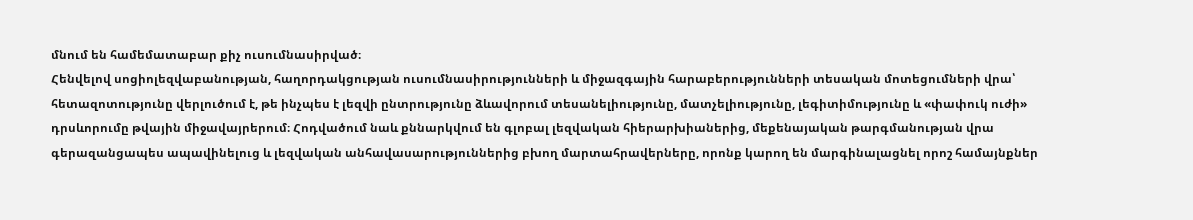մնում են համեմատաբար քիչ ուսումնասիրված։
Հենվելով սոցիոլեզվաբանության, հաղորդակցության ուսումնասիրությունների և միջազգային հարաբերությունների տեսական մոտեցումների վրա՝ հետազոտությունը վերլուծում է, թե ինչպես է լեզվի ընտրությունը ձևավորում տեսանելիությունը, մատչելիությունը, լեգիտիմությունը և «փափուկ ուժի» դրսևորումը թվային միջավայրերում։ Հոդվածում նաև քննարկվում են գլոբալ լեզվական հիերարխիաներից, մեքենայական թարգմանության վրա գերազանցապես ապավինելուց և լեզվական անհավասարություններից բխող մարտահրավերները, որոնք կարող են մարգինալացնել որոշ համայնքներ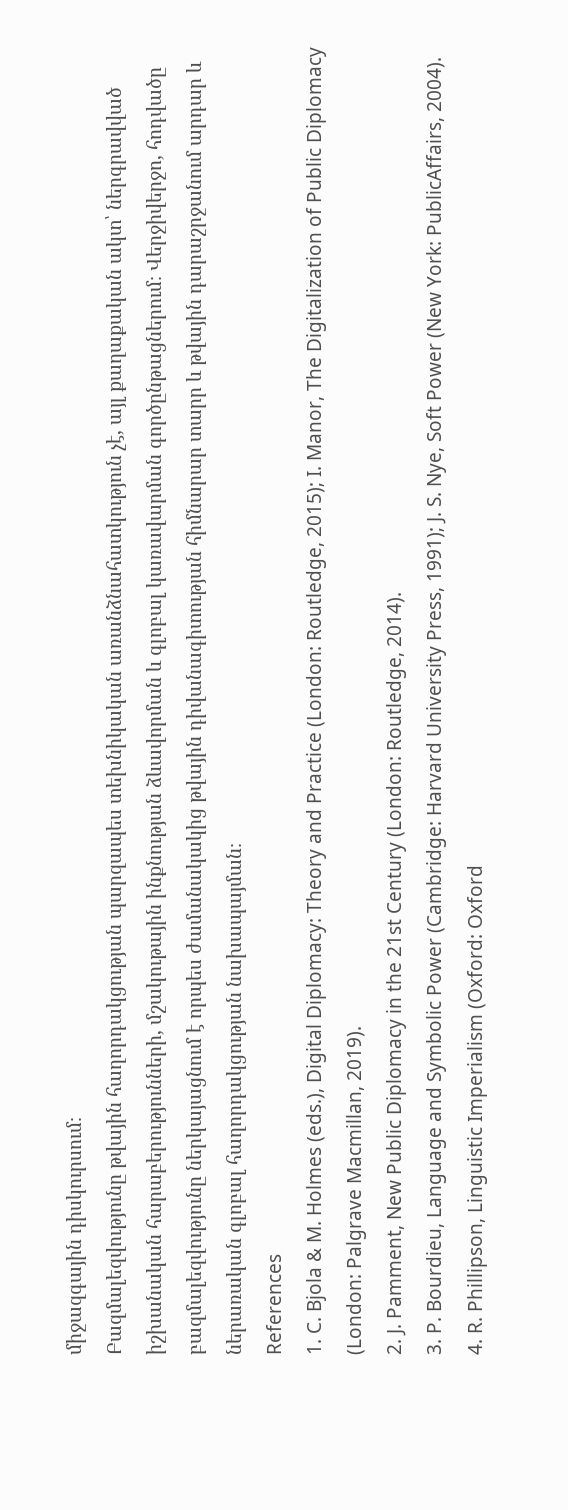միջազգային դիսկուրսում։
Բազմալեզվությունը թվային հաղորդակցության պարզապես տեխնիկական առանձնահատկություն չէ, այլ քաղաքական ակտ՝ ներգրավված իշխանական հարաբերությունների, մշակութային ինքնության ձևավորման և գլոբալ կառավարման գործընթացներում։ Վերջիվերջո, հոդվածը բազմալեզվությունը ներկայացնում է որպես ժամանակակից թվային դիվանագիտության հիմնարար տարր և թվային դարաշրջանում արդար և ներառական գլոբալ հաղորդակցության նախապայման։
References
1. C. Bjola & M. Holmes (eds.), Digital Diplomacy: Theory and Practice (London: Routledge, 2015); I. Manor, The Digitalization of Public Diplomacy (London: Palgrave Macmillan, 2019).
2. J. Pamment, New Public Diplomacy in the 21st Century (London: Routledge, 2014).
3. P. Bourdieu, Language and Symbolic Power (Cambridge: Harvard University Press, 1991); J. S. Nye, Soft Power (New York: PublicAffairs, 2004).
4. R. Phillipson, Linguistic Imperialism (Oxford: Oxford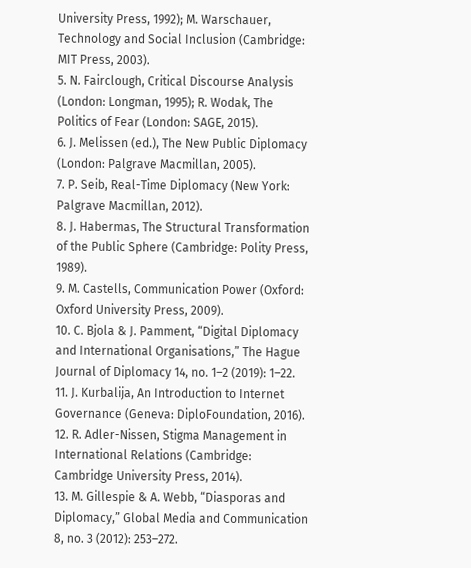University Press, 1992); M. Warschauer, Technology and Social Inclusion (Cambridge: MIT Press, 2003).
5. N. Fairclough, Critical Discourse Analysis (London: Longman, 1995); R. Wodak, The Politics of Fear (London: SAGE, 2015).
6. J. Melissen (ed.), The New Public Diplomacy (London: Palgrave Macmillan, 2005).
7. P. Seib, Real-Time Diplomacy (New York: Palgrave Macmillan, 2012).
8. J. Habermas, The Structural Transformation of the Public Sphere (Cambridge: Polity Press, 1989).
9. M. Castells, Communication Power (Oxford: Oxford University Press, 2009).
10. C. Bjola & J. Pamment, “Digital Diplomacy and International Organisations,” The Hague Journal of Diplomacy 14, no. 1–2 (2019): 1–22.
11. J. Kurbalija, An Introduction to Internet Governance (Geneva: DiploFoundation, 2016).
12. R. Adler-Nissen, Stigma Management in International Relations (Cambridge: Cambridge University Press, 2014).
13. M. Gillespie & A. Webb, “Diasporas and Diplomacy,” Global Media and Communication 8, no. 3 (2012): 253–272.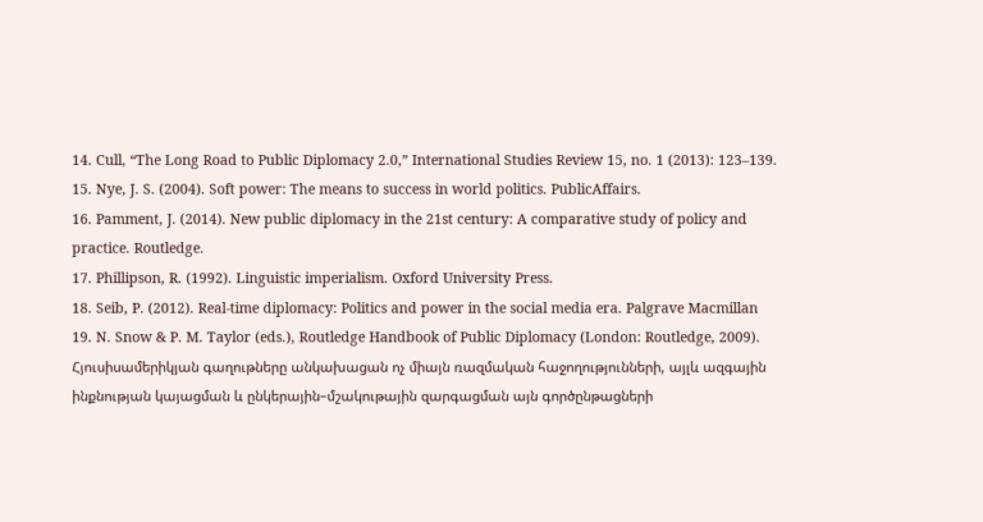14. Cull, “The Long Road to Public Diplomacy 2.0,” International Studies Review 15, no. 1 (2013): 123–139.
15. Nye, J. S. (2004). Soft power: The means to success in world politics. PublicAffairs.
16. Pamment, J. (2014). New public diplomacy in the 21st century: A comparative study of policy and practice. Routledge.
17. Phillipson, R. (1992). Linguistic imperialism. Oxford University Press.
18. Seib, P. (2012). Real-time diplomacy: Politics and power in the social media era. Palgrave Macmillan
19. N. Snow & P. M. Taylor (eds.), Routledge Handbook of Public Diplomacy (London: Routledge, 2009).
Հյուսիսամերիկյան գաղութները անկախացան ոչ միայն ռազմական հաջողությունների, այլև ազգային ինքնության կայացման և ընկերային–մշակութային զարգացման այն գործընթացների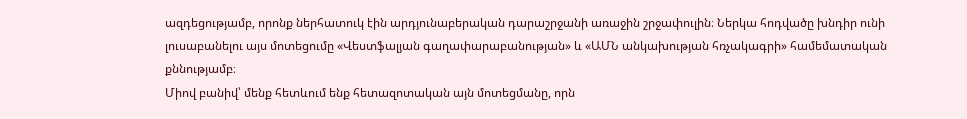ազդեցությամբ, որոնք ներհատուկ էին արդյունաբերական դարաշրջանի առաջին շրջափուլին։ Ներկա հոդվածը խնդիր ունի լուսաբանելու այս մոտեցումը «Վեստֆալյան գաղափարաբանության» և «ԱՄՆ անկախության հռչակագրի» համեմատական քննությամբ։
Միով բանիվ՝ մենք հետևում ենք հետազոտական այն մոտեցմանը, որն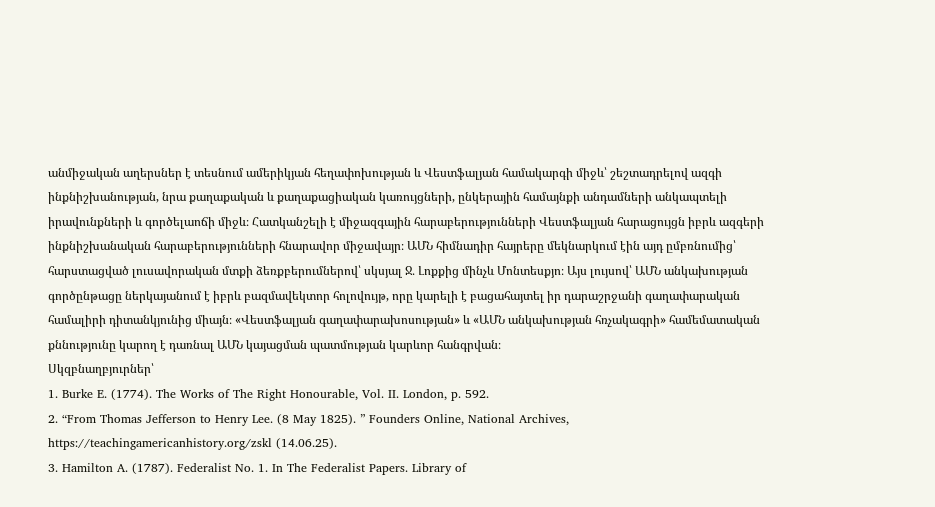անմիջական աղերսներ է տեսնում ամերիկյան հեղափոխության և Վեստֆալյան համակարգի միջև՝ շեշտադրելով ազգի ինքնիշխանության, նրա քաղաքական և քաղաքացիական կառույցների, ընկերային համայնքի անդամների անկապտելի իրավունքների և գործելաոճի միջև։ Հատկանշելի է միջազգային հարաբերությունների Վեստֆալյան հարացույցն իբրև ազգերի ինքնիշխանական հարաբերությունների հնարավոր միջավայր։ ԱՄՆ հիմնադիր հայրերը մեկնարկում էին այդ ըմբռնումից՝ հարստացված լուսավորական մտքի ձեռքբերումներով՝ սկսյալ Ջ․ Լոքքից մինչև Մոնտեսքյո։ Այս լույսով՝ ԱՄՆ անկախության գործընթացը ներկայանում է իբրև բազմավեկտոր հոլովույթ, որը կարելի է բացահայտել իր դարաշրջանի գաղափարական համալիրի դիտանկյունից միայն։ «Վեստֆալյան գաղափարախոսության» և «ԱՄՆ անկախության հռչակագրի» համեմատական քննությունը կարող է դառնալ ԱՄՆ կայացման պատմության կարևոր հանգրվան։
Սկզբնաղբյուրներ՝
1. Burke E. (1774). The Works of The Right Honourable, Vol. II. London, p. 592.
2. “From Thomas Jefferson to Henry Lee. (8 May 1825). ” Founders Online, National Archives, https://teachingamericanhistory.org/zskl (14.06.25).
3. Hamilton A. (1787). Federalist No. 1. In The Federalist Papers. Library of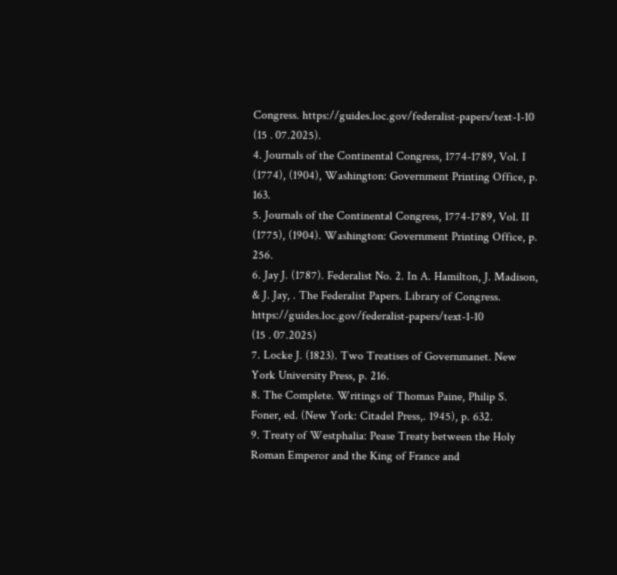Congress. https://guides.loc.gov/federalist-papers/text-1-10 (15․07.2025).
4. Journals of the Continental Congress, 1774-1789, Vol. I (1774), (1904), Washington: Government Printing Office, p. 163.
5. Journals of the Continental Congress, 1774-1789, Vol. II (1775), (1904). Washington: Government Printing Office, p. 256.
6. Jay J. (1787). Federalist No. 2. In A. Hamilton, J. Madison, & J. Jay, . The Federalist Papers. Library of Congress. https://guides.loc.gov/federalist-papers/text-1-10 (15․07.2025)
7. Locke J. (1823). Two Treatises of Governmanet. New York University Press, p. 216.
8. The Complete. Writings of Thomas Paine, Philip S. Foner, ed. (New York: Citadel Press,. 1945), p. 632.
9. Treaty of Westphalia: Pease Treaty between the Holy Roman Emperor and the King of France and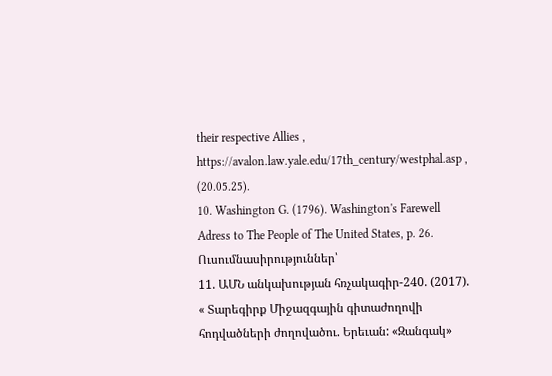their respective Allies , https://avalon.law.yale.edu/17th_century/westphal.asp , (20․05․25).
10. Washington G. (1796). Washington's Farewell Adress to The People of The United States, p. 26.
Ուսումնասիրություններ՝
11. ԱՄՆ անկախության հռչակագիր-240. (2017). « Տարեգիրք Միջազգային գիտաժողովի հոդվածների ժողովածու. Երեւան: «Զանգակ»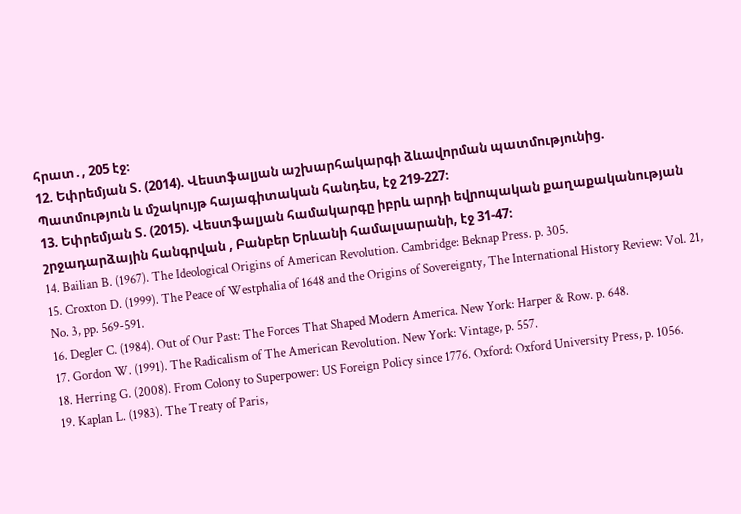հրատ․, 205 էջ։
12. Եփրեմյան Տ. (2014). Վեստֆալյան աշխարհակարգի ձևավորման պատմությունից. Պատմություն և մշակույթ հայագիտական հանդես, էջ 219-227։
13. Եփրեմյան Տ. (2015). Վեստֆալյան համակարգը իբրև արդի եվրոպական քաղաքականության շրջադարձային հանգրվան , Բանբեր Երևանի համալսարանի, էջ 31-47։
14. Bailian B. (1967). The Ideological Origins of American Revolution. Cambridge: Beknap Press. p. 305.
15. Croxton D. (1999). The Peace of Westphalia of 1648 and the Origins of Sovereignty, The International History Review: Vol. 21, No. 3, pp. 569-591.
16. Degler C. (1984). Out of Our Past: The Forces That Shaped Modern America. New York: Harper & Row. p. 648.
17. Gordon W. (1991). The Radicalism of The American Revolution. New York: Vintage, p. 557.
18. Herring G. (2008). From Colony to Superpower: US Foreign Policy since 1776. Oxford: Oxford University Press, p. 1056.
19. Kaplan L. (1983). The Treaty of Paris,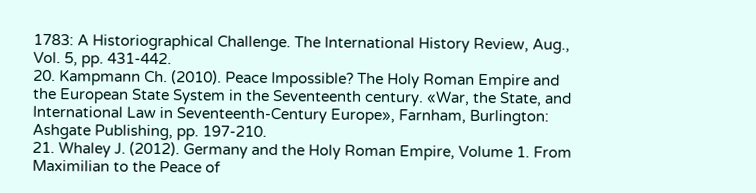1783: A Historiographical Challenge. The International History Review, Aug., Vol. 5, pp. 431-442.
20. Kampmann Ch. (2010). Peace Impossible? The Holy Roman Empire and the European State System in the Seventeenth century. «War, the State, and International Law in Seventeenth-Century Europe», Farnham, Burlington: Ashgate Publishing, pp. 197-210.
21. Whaley J. (2012). Germany and the Holy Roman Empire, Volume 1. From Maximilian to the Peace of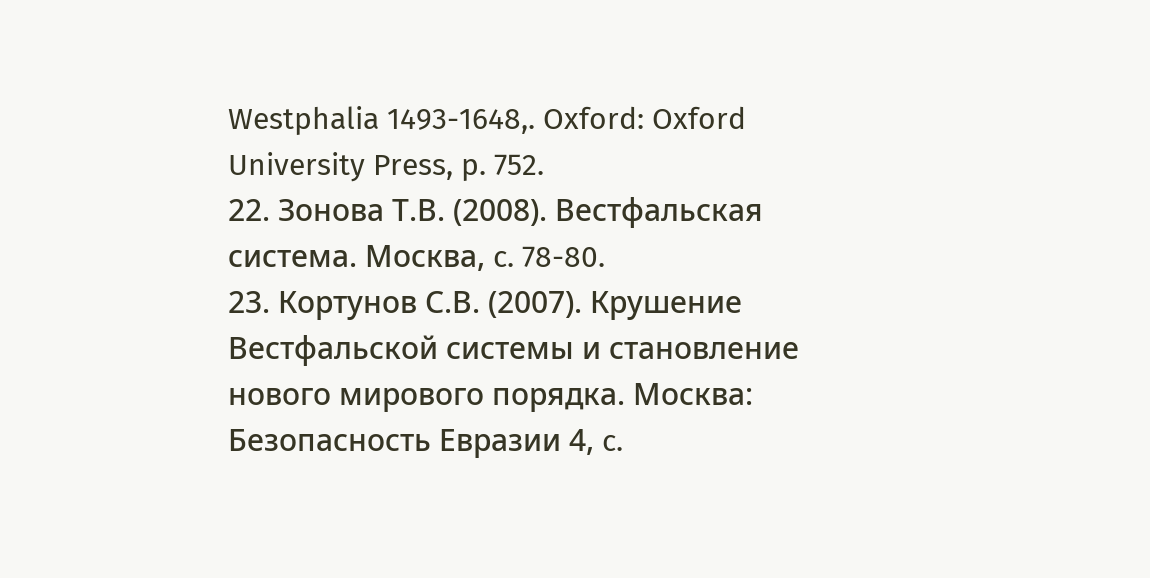Westphalia 1493-1648,. Oxford: Oxford University Press, p. 752.
22. Зонова Т.В. (2008). Вестфальская система. Москва, c. 78-80.
23. Кортунов С.В. (2007). Крушение Вестфальской системы и становление нового мирового порядка. Москва: Безопасность Евразии 4, c.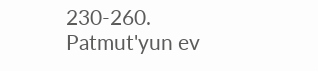230-260.
Patmut'yun ev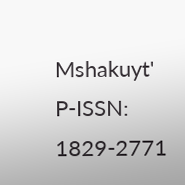Mshakuyt'
P-ISSN: 1829-2771